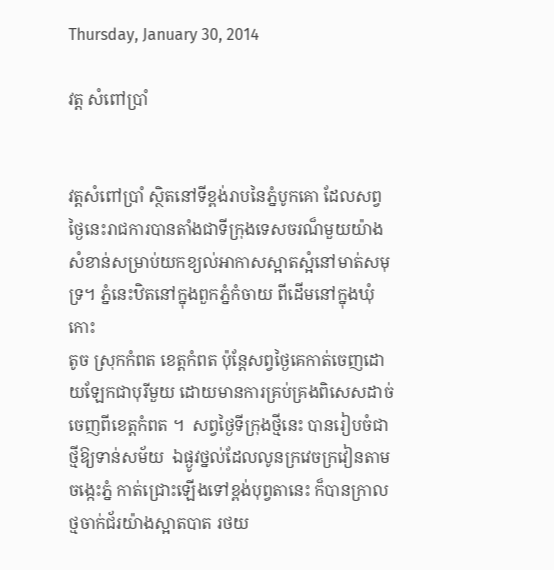Thursday, January 30, 2014

វត្ត សំពៅប្រាំ


វត្ដសំពៅប្រាំ ស្ថិតនៅទីខ្ពង់រាបនៃភ្នំបូកគោ ដែលសព្វថ្ងៃនេះរាជការបានតាំងជាទីក្រុងទេសចរណ៏មួយយ៉ាង
សំខាន់សម្រាប់យកខ្យល់អាកាសស្អាតស្អំនៅមាត់សមុទ្រ។ ភ្នំនេះឋិតនៅក្នុងពួកភ្នំកំចាយ ពីដើមនៅក្នុងឃុំកោះ
តូច ស្រុកកំពត ខេត្ដកំពត ប៉ុន្ដែសព្វថ្ងៃគេកាត់ចេញដោយឡែកជាបុរីមួយ ដោយមានការគ្រប់គ្រងពិសេសដាច់
ចេញពីខេត្ដកំពត ។  សព្វថ្ងៃទីក្រុងថ្មីនេះ បានរៀបចំជាថ្មីឱ្យទាន់សម័យ  ឯផ្ងូវថ្នល់ដែលលូនក្រវេចក្រវៀនតាម
ចង្កេះភ្នំ កាត់ជ្រោះឡើងទៅខ្ពង់បុព្វតានេះ ក៏បានក្រាលថ្មចាក់ជ័រយ៉ាងស្អាតបាត រថយ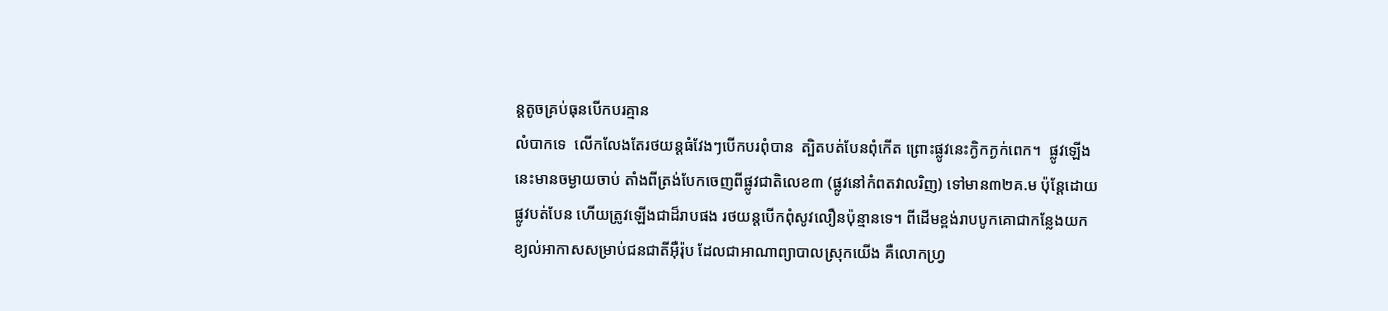ន្ដតូចគ្រប់ធុនបើកបរគ្មាន
លំបាកទេ  លើកលែងតែរថយន្ដធំវែងៗបើកបរពុំបាន  ត្បិតបត់បែនពុំកើត ព្រោះផ្លូវនេះក្ងិកក្ងក់ពេក។  ផ្លូវឡើង
នេះមានចម្ងាយចាប់ តាំងពីត្រង់បែកចេញពីផ្លូវជាតិលេខ៣ (ផ្លូវនៅកំពតវាលរិញ) ទៅមាន៣២គ.ម ប៉ុនែ្ដដោយ
ផ្លូវបត់បែន ហើយត្រូវឡើងជាដ៏រាបផង រថយន្ដបើកពុំសូវលឿនប៉ុន្មានទេ។ ពីដើមខ្ពង់រាបបូកគោជាកន្លែងយក
ខ្យល់អាកាសសម្រាប់ជនជាតីអ៊ឺរ៉ុប ដែលជាអាណាព្យាបាលស្រុកយើង គឺលោកហ្វ្រ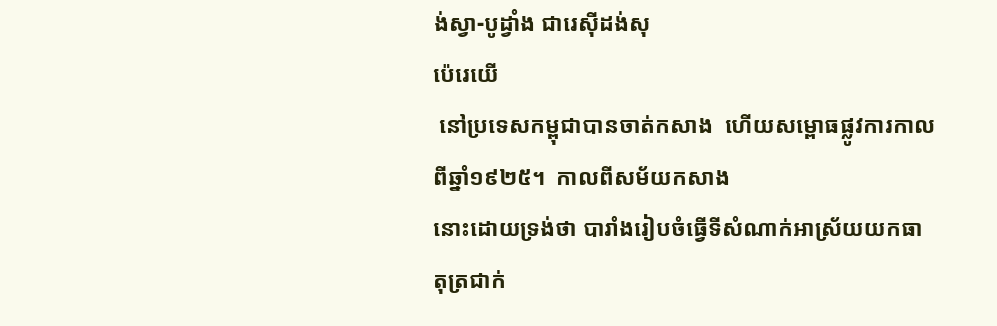ង់ស្វា-បូដ្វាំង ជារេស៊ីដង់សុ
ប៉េរេយើ
 នៅប្រទេសកម្ពុជាបានចាត់កសាង  ហើយសម្ពោធផ្លូវការកាលពីឆ្នាំ១៩២៥។  កាលពីសម័យកសាង
នោះដោយទ្រង់ថា បារាំងរៀបចំធ្វើទីសំណាក់អាស្រ័យយកធាតុត្រជាក់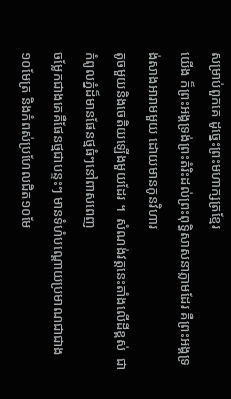សម្រាប់ពួកគេ ដូច្នេះព្រះមហាក្សត្រខ្មែរ
យើង ក៏ព្រះអង្គទ្រង់ព្រះតំរិះដល់ព្រះពុទ្ធិសាសនាភ្លាមដែរ គឺព្រះអង្គទ្រង់សាងអារាមមួយ ដោយមានកូនវិហារ
តូចមួយនិងចេតិយឡើងមួយដែរ ។  សំណង់វត្ដនេះតាំងលើដីខ្ពស់  ជាកំពូលភ្នំដ៏មានផែនថ្មធំៗនៅពាសពេញ
ចម្លែកជាងគេគឺផែនថ្មជាបន្ទះៗ មានទំហំបណ្ដោយប្រមាណជាជាង១០មែត្រ និងកំពស់ប្រហែលជិត១០មែ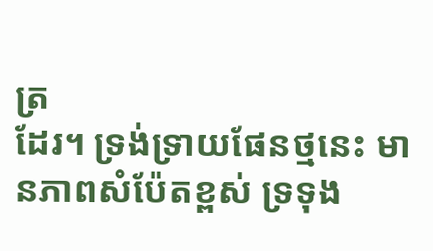ត្រ
ដែរ។ ទ្រង់ទ្រាយផែនថ្មនេះ មានភាពសំប៉ែតខ្ពស់ ទ្រទុង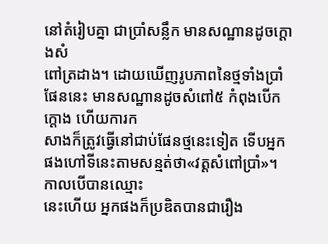នៅតំរៀបគ្នា ជាប្រាំសន្លឹក មានសណ្ឋានដូចក្ដោងសំ
ពៅត្រដាង។ ដោយឃើញរូបភាពនៃថ្មទាំងប្រាំផែននេះ មានសណ្ឋានដូចសំពៅ៥ កំពុងបើកក្ដោង ហើយការក
សាងក៏ត្រូវធ្វើនៅជាប់ផែនថ្មនេះទៀត ទើបអ្នកផងហៅទីនេះតាមសន្មត់ថា«វត្ដសំពៅប្រាំ»។ កាលបើបានឈ្មោះ
នេះហើយ អ្នកផងក៏ប្រឌិតបានជារឿង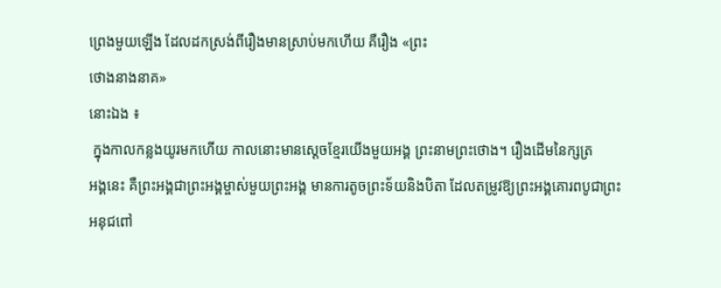ព្រេងមួយឡើង ដែលដកស្រង់ពីរឿងមានស្រាប់មកហើយ គឺរឿង «ព្រះ
ថោងនាងនាគ»
នោះឯង ៖
 ក្នុងកាលកន្លងយូរមកហើយ កាលនោះមានសេ្ដចខ្មែរយើងមួយអង្គ ព្រះនាមព្រះថោង។ រឿងដើមនៃក្សត្រ
អង្គនេះ គឺព្រះអង្គជាព្រះអង្គម្ចាស់មួយព្រះអង្គ មានការតូចព្រះទ័យនិងបិតា ដែលតម្រូវឱ្យព្រះអង្គគោរពបូជាព្រះ
អនុជពៅ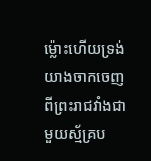ម្ល៉ោះហើយទ្រង់យាងចាកចេញពីព្រះរាជវាំងជាមួយស្ម័គ្រប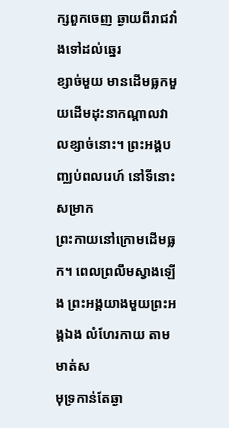ក្សពួកចេញ ឆ្ងាយពីរាជវាំងទៅដល់ឆ្នេរ
ខ្សាច់មួយ មានដើមធ្លកមួយដើមដុះនាកណ្ដាលវាលខ្សាច់នោះ។ ព្រះអង្គបញ្ឈប់ពលរេហ៍ នៅទីនោះសម្រាក
ព្រះកាយនៅក្រោមដើមធ្លក។ ពេលព្រលឹមស្វាងឡើង ព្រះអង្គយាងមួយព្រះអង្គឯង លំហែរកាយ តាមមាត់ស
មុទ្រកាន់តែឆ្ងា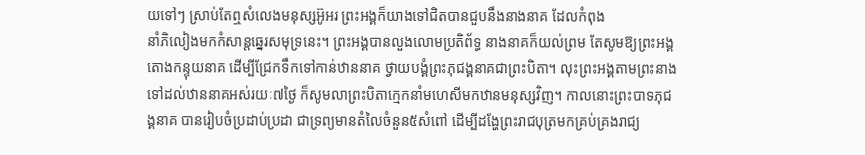យទៅៗ ស្រាប់តែឮសំលេងមនុស្សអ៊ូអរ ព្រះអង្គក៏យាងទៅជិតបានជួបនឹងនាងនាគ ដែលកំពុង
នាំភិលៀងមកកំសាន្ដឆ្នេរសមុទ្រនេះ។ ព្រះអង្គបានលួងលោមប្រតិព័ទ្ធ នាងនាគក៏យល់ព្រម តែសូមឱ្យព្រះអង្គ
តោងកន្ទុយនាគ ដើម្បីជ្រែកទឹកទៅកាន់ឋាននាគ ថ្វាយបង្គំព្រះភុជង្គនាគជាព្រះបិតា។ លុះព្រះអង្គតាមព្រះនាង
ទៅដល់ឋាននាគអស់រយៈ៧ថ្ងៃ ក៏សូមលាព្រះបិតាក្មេកនាំមហេសីមកឋានមនុស្សវិញ។ កាលនោះព្រះបាទភុជ
ង្គនាគ បានរៀបចំប្រដាប់ប្រដា ជាទ្រព្យមានតំលៃចំនួន៥សំពៅ ដើម្បីដង្ហែព្រះរាជបុត្រមកគ្រប់គ្រងរាជ្យ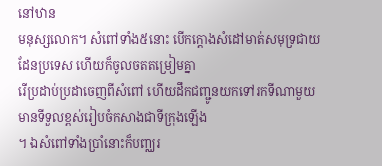នៅឋាន
មនុស្សលោក។ សំពៅទាំង៥នោះ បើកក្ដោងសំដៅមាត់សមុទ្រជាយដែនប្រទេស ហើយក៏ចូលចតតម្រៀមគ្នា
រើប្រដាប់ប្រដាចេញពីសំពៅ ហើយដឹកជញ្ជូនយកទៅរកទីណាមួយមានទីទួលខ្ពស់រៀបចំកសាងជាទីក្រុងឡើង
។ ឯសំពៅទាំងប្រាំនោះក៏បញ្ឈរ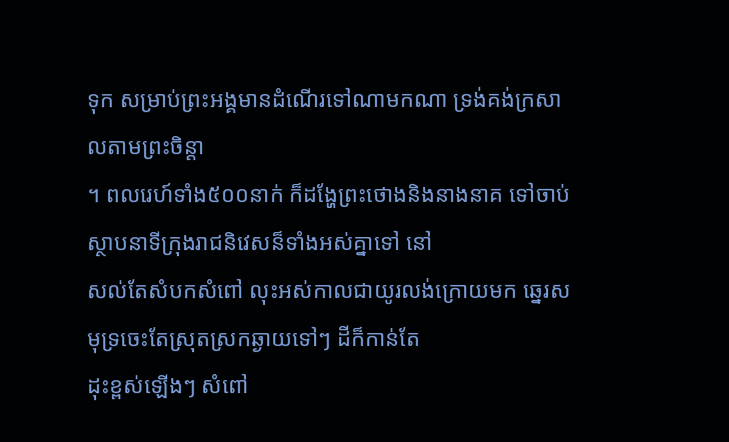ទុក សម្រាប់ព្រះអង្គមានដំណើរទៅណាមកណា ទ្រង់គង់ក្រសាលតាមព្រះចិន្ដា
។ ពលរេហ៍ទាំង៥០០នាក់ ក៏ដង្ហែព្រះថោងនិងនាងនាគ ទៅចាប់ស្ថាបនាទីក្រុងរាជនិវេសន៏ទាំងអស់គ្នាទៅ នៅ
សល់តែសំបកសំពៅ លុះអស់កាលជាយូរលង់ក្រោយមក ឆ្នេរសមុទ្រចេះតែស្រុតស្រកឆ្ងាយទៅៗ ដីក៏កាន់តែ
ដុះខ្ពស់ឡើងៗ សំពៅ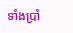ទាំងប្រាំ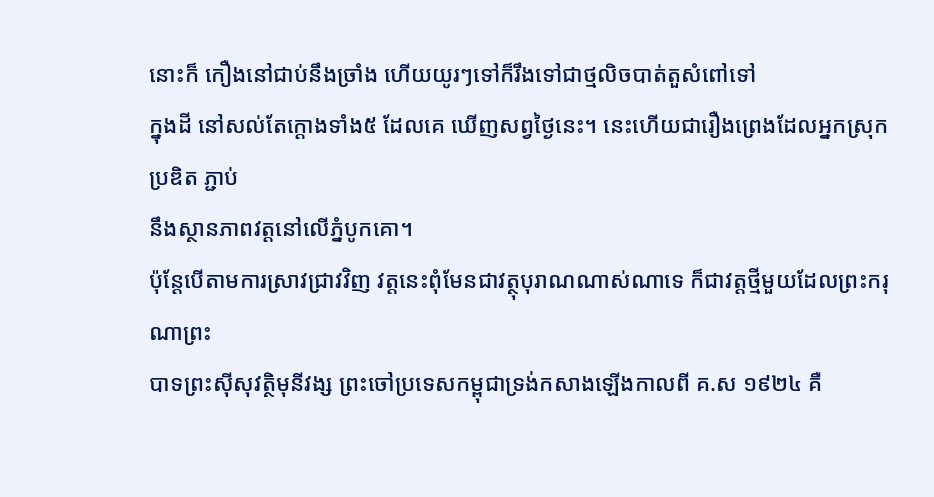នោះក៏ កឿងនៅជាប់នឹងច្រាំង ហើយយូរៗទៅក៏រឹងទៅជាថ្មលិចបាត់តួសំពៅទៅ
ក្នុងដី នៅសល់តែក្ដោងទាំង៥ ដែលគេ ឃើញសព្វថ្ងៃនេះ។ នេះហើយជារឿងព្រេងដែលអ្នកស្រុកប្រឌិត ភ្ជាប់
នឹងស្ថានភាពវត្ដនៅលើភ្នំបូកគោ។
ប៉ុនែ្ដបើតាមការស្រាវជ្រាវវិញ វត្ដនេះពុំមែនជាវត្ថុបុរាណណាស់ណាទេ ក៏ជាវត្ដថ្មីមួយដែលព្រះករុណាព្រះ
បាទព្រះស៊ីសុវត្ថិមុនីវង្ស ព្រះចៅប្រទេសកម្ពុជាទ្រង់កសាងឡើងកាលពី គ.ស ១៩២៤ គឺ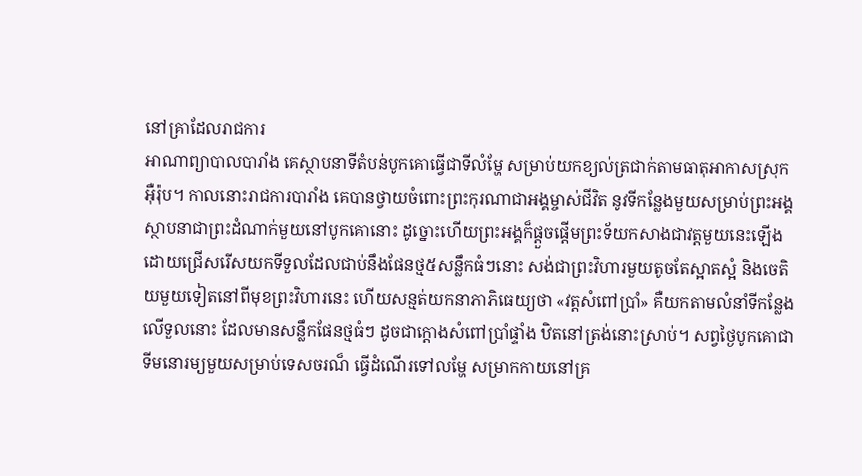នៅគ្រាដែលរាជការ
អាណាព្យាបាលបារាំង គេស្ថាបនាទីតំបន់បូកគោធ្វើជាទីលំម្ហែ សម្រាប់យកខ្យល់ត្រជាក់តាមធាតុអាកាសស្រុក
អ៊ឺរ៉ុប។ កាលនោះរាជការបារាំង គេបានថ្វាយចំពោះព្រះកុរណាជាអង្គម្ចាស់ជីវិត នូវទីកន្លែងមួយសម្រាប់ព្រះអង្គ
ស្ថាបនាជាព្រះដំណាក់មួយនៅបូកគោនោះ ដូច្នោះហើយព្រះអង្គក៏ផ្ដួចផ្ដើមព្រះទ័យកសាងជាវត្ដមួយនេះឡើង
ដោយជ្រើសរើសយកទីទួលដែលជាប់នឹងផែនថ្ម៥សន្លឹកធំៗនោះ សង់ជាព្រះវិហារមួយតូចតែស្អាតស្អំ និងចេតិ
យមួយទៀតនៅពីមុខព្រះវិហារនេះ ហើយសន្មត់យកនាភាភិធេយ្យថា «វត្ដសំពៅប្រាំ» គឺយកតាមលំនាំទីកន្លែង
លើទួលនោះ ដែលមានសន្លឹកផែនថ្មធំៗ ដូចជាក្ដោងសំពៅប្រាំផ្ទាំង ឋិតនៅត្រង់នោះស្រាប់។ សព្វថ្ងៃបូកគោជា
ទីមនោរម្យមួយសម្រាប់ទេសចរណ៏ ធ្វើដំណើរទៅលម្ហែ សម្រាកកាយនៅគ្រ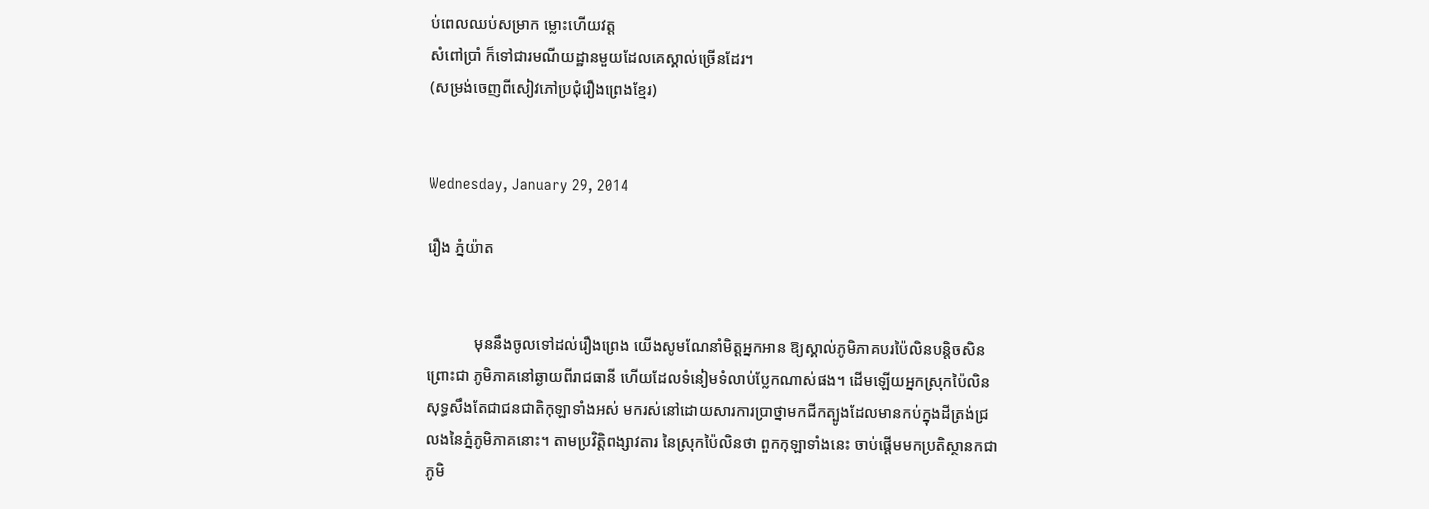ប់ពេលឈប់សម្រាក ម្លោះហើយវត្ដ
សំពៅប្រាំ ក៏ទៅជារមណីយដ្ឋានមួយដែលគេស្គាល់ច្រើនដែរ។
(សម្រង់ចេញពីសៀវភៅប្រជុំរឿងព្រេងខ្មែរ)


Wednesday, January 29, 2014

រឿង ភ្នំយ៉ាត


            មុននឹងចូលទៅដល់រឿងព្រេង យើងសូមណែនាំមិត្ដអ្នកអាន ឱ្យស្គាល់ភូមិភាគបរប៉ៃលិនបន្ដិចសិន
ព្រោះជា ភូមិភាគនៅឆ្ងាយពីរាជធានី ហើយដែលទំនៀមទំលាប់ប្លែកណាស់ផង។ ដើមឡើយអ្នកស្រុកប៉ៃលិន
សុទ្ធសឹងតែជាជនជាតិកុឡាទាំងអស់ មករស់នៅដោយសារការប្រាថ្នាមកជីកត្បូងដែលមានកប់ក្នុងដីត្រង់ជ្រ
លងនៃភ្នំភូមិភាគនោះ។ តាមប្រវិត្ដិពង្សាវតារ នៃស្រុកប៉ៃលិនថា ពួកកុឡាទាំងនេះ ចាប់ផ្ដើមមកប្រតិស្ថានកជា
ភូមិ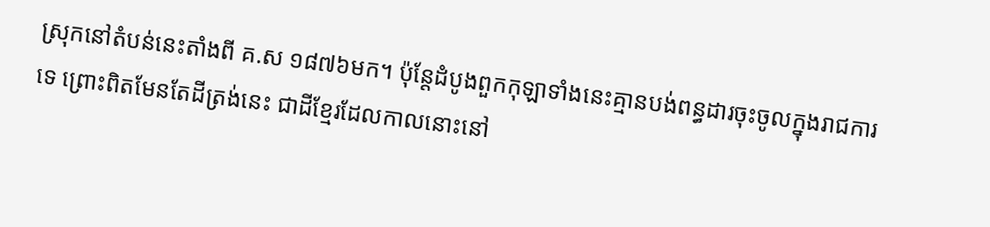ស្រុកនៅតំបន់នេះតាំងពី គ.ស ១៨៧៦មក។ ប៉ុន្ដែដំបូងពួកកុឡាទាំងនេះគ្មានបង់ពន្ធដារចុះចូលក្នុងរាជការ
ទេ ព្រោះពិតមែនតែដីត្រង់នេះ ជាដីខ្មែរដែលកាលនោះនៅ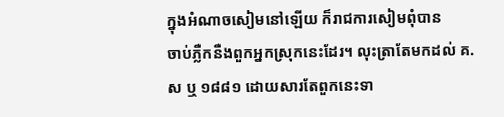ក្នុងអំណាចសៀមនៅឡើយ ក៏រាជការសៀមពុំបាន
ចាប់ភ្លឺកនឺងពួកអ្នកស្រុកនេះដែរ។ លុះត្រាតែមកដល់ គ.ស ឬ ១៨៨១ ដោយសារតែពួកនេះទា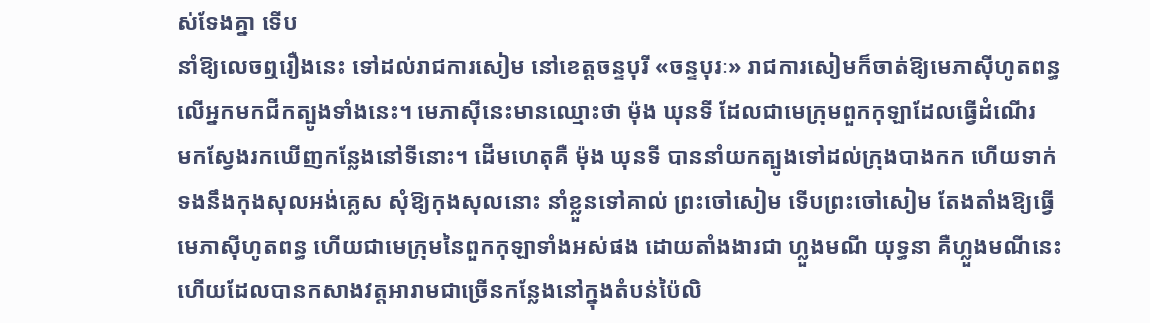ស់ទែងគ្នា ទើប
នាំឱ្យលេចឮរឿងនេះ ទៅដល់រាជការសៀម នៅខេត្ដចន្ទបុរី «ចន្ទបុរៈ» រាជការសៀមក៏ចាត់ឱ្យមេភាស៊ីហូតពន្ធ
លើអ្នកមកជីកត្បូងទាំងនេះ។ មេភាស៊ីនេះមានឈ្មោះថា ម៉ុង ឃុនទី ដែលជាមេក្រុមពួកកុឡាដែលធ្វើដំណើរ
មកស្វែងរកឃើញកន្លែងនៅទីនោះ។ ដើមហេតុគឺ ម៉ុង ឃុនទី បាននាំយកត្បូងទៅដល់ក្រុងបាងកក ហើយទាក់
ទងនឹងកុងសុលអង់គ្លេស សុំឱ្យកុងសុលនោះ នាំខ្លួនទៅគាល់ ព្រះចៅសៀម ទើបព្រះចៅសៀម តែងតាំងឱ្យធ្វើ
មេភាស៊ីហូតពន្ធ ហើយជាមេក្រុមនៃពួកកុឡាទាំងអស់ផង ដោយតាំងងារជា ហ្លួងមណី យុទ្ធនា គឺហ្លួងមណីនេះ
ហើយដែលបានកសាងវត្ដអារាមជាច្រើនកន្លែងនៅក្នុងតំបន់ប៉ៃលិ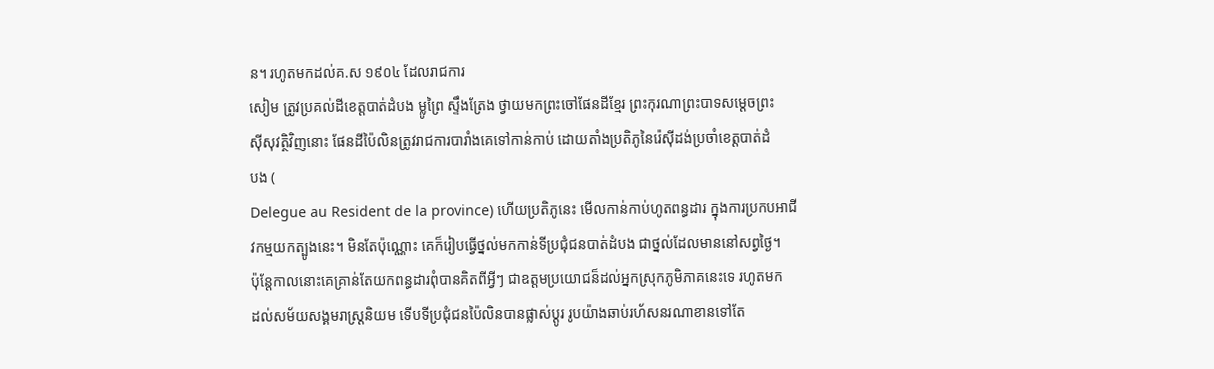ន។ រហូតមកដល់គ.ស ១៩០៤ ដែលរាជការ
សៀម ត្រូវប្រគល់ដីខេត្ដបាត់ដំបង ម្លូព្រៃ ស្ទឹងត្រែង ថ្វាយមកព្រះចៅផែនដីខ្មែរ ព្រះកុរណាព្រះបាទសមេ្ដចព្រះ
ស៊ីសុវត្ថិវិញនោះ ផែនដីប៉ៃលិនត្រូវរាជការបារាំងគេទៅកាន់កាប់ ដោយតាំងប្រតិភូនៃរ៉េស៊ីដង់ប្រចាំខេត្ដបាត់ដំ
បង (
Delegue au Resident de la province) ហើយប្រតិភូនេះ មើលកាន់កាប់ហូតពន្ធដារ ក្នុងការប្រកបអាជី
វកម្មយកត្បូងនេះ។ មិនតែប៉ុណ្ណោះ គេក៏រៀបធ្វើថ្នល់មកកាន់ទីប្រជុំជនបាត់ដំបង ជាថ្នល់ដែលមាននៅសព្វថ្ងៃ។
ប៉ុនែ្ដកាលនោះគេគ្រាន់តែយកពន្ធដារពុំបានគិតពីអ្វីៗ ជាឧត្ដមប្រយោជន៏ដល់អ្នកស្រុកភូមិភាគនេះទេ រហូតមក
ដល់សម័យសង្គមរាស្រ្ដនិយម ទើបទីប្រជុំជនប៉ៃលិនបានផ្លាស់ប្ដូរ រូបយ៉ាងឆាប់រហ័សនរណាខានទៅតែ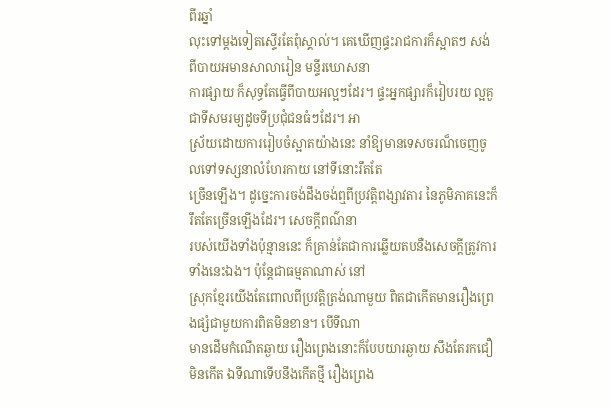ពីរឆ្នាំ
លុះទៅម្ដងទៀតស្ទើរតែពុំស្គាល់។ គេឃើញផ្ទះរាជការក៏ស្អាតៗ សង់ពីបាយអមានសាលារៀន មន្ទីរឃោសនា
ការផ្សាយ ក៏សុទ្ធតែធ្វើពីបាយអល្អៗដែរ។ ផ្ទះអ្នកផ្សារក៏រៀបរយ ល្អគួជាទីសមរម្យដូចទីប្រជុំជនធំៗដែរ។ អា
ស្រ័យដោយការរៀបចំស្អាតយ៉ាងនេះ នាំឱ្យមានទេសចរណ៏ចេញចូលទៅទស្សនាលំហែរកាយ នៅទីនោះរឹតតែ
ច្រើនឡើង។ ដូច្នេះការចង់ដឹងចង់ឮពីប្រវត្ដិពង្សាវតារ នៃភូមិភាគនេះក៏រឹតតែច្រើនឡើងដែរ។ សេចក្ដីពណ៌នា
របស់យើងទាំងប៉ុន្មាននេះ ក៏គ្រាន់តែជាការឆ្លើយតបនឺងសេចក្ដីត្រូវការទាំងនេះឯង។ ប៉ុនែ្ដជាធម្មតាណាស់ នៅ
ស្រុកខ្មែរយើងតែពោលពីប្រវត្ដិត្រង់ណាមួយ ពិតជាកើតមានរឿងព្រេងផ្សំជាមួយការពិតមិនខាន។ បើទីណា
មានដើមកំណើតឆ្ងាយ រឿងព្រេងនោះក៏បែបយារឆ្ងាយ សឹងតែរកជឿមិនកើត ឯទីណាទើបនឹងកើតថ្មី រឿងព្រេង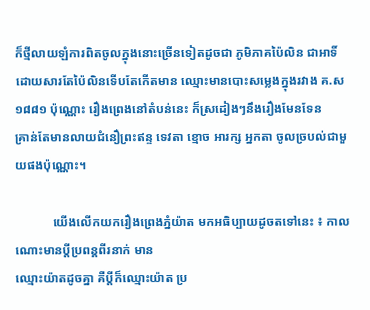ក៏ថ្មីលាយឡំការពិតចូលក្នុងនោះច្រើនទៀតដូចជា ភូមិភាគប៉ៃលិន ជាអាទិ៍ដោយសារតែប៉ៃលិនទើបតែកើតមាន ឈ្មោះមានបោះសម្លេងក្នុងរវាង គ.ស ១៨៨១ ប៉ុណ្ណោះ រឿងព្រេងនៅតំបន់នេះ ក៏ស្រដៀងៗនឹងរឿងមែនទែន
គ្រាន់តែមានលាយជំនឿព្រះឥន្ទ ទេវតា ខ្មោច អារក្ស អ្នកតា ចូលច្របល់ជាមួយផងប៉ុណ្ណោះ។

            យើងលើកយករឿងព្រេងភ្នំយ៉ាត មកអធិប្បាយដូចតទៅនេះ ៖ កាលណោះមានប្ដីប្រពន្គពីរនាក់ មាន
ឈ្មោះយ៉ាតដូចគ្នា គឺប្ដីក៏ឈ្មោះយ៉ាត ប្រ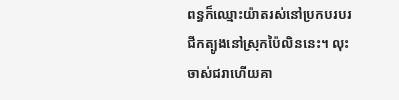ពន្ធក៏ឈ្មោះយ៉ាតរស់នៅប្រកបរបរជីកត្បូងនៅស្រុកប៉ៃលិននេះ។ លុះ
ចាស់ជរាហើយគា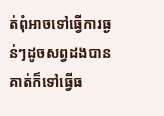ត់ពុំអាចទៅធ្វើការធ្ងន់ៗដូចសព្វដងបាន គាត់ក៏ទៅធ្វើធ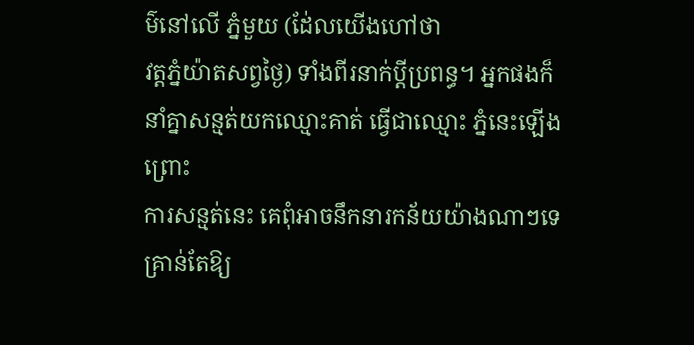ម៌នៅលើ ភ្នំមួយ (ដែ់លយើងហៅថា
វត្ដភ្នំយ៉ាតសព្វថ្ងៃ) ទាំងពីរនាក់ប្ដីប្រពន្ធ។ អ្នកផងក៏នាំគ្នាសន្មត់យកឈ្មោះគាត់ ធ្វើជាឈ្មោះ ភ្នំនេះឡើង ព្រោះ
ការសន្មត់នេះ គេពុំអាចនឹកនារកន័យយ៉ាងណាៗទេ គ្រាន់តែឱ្យ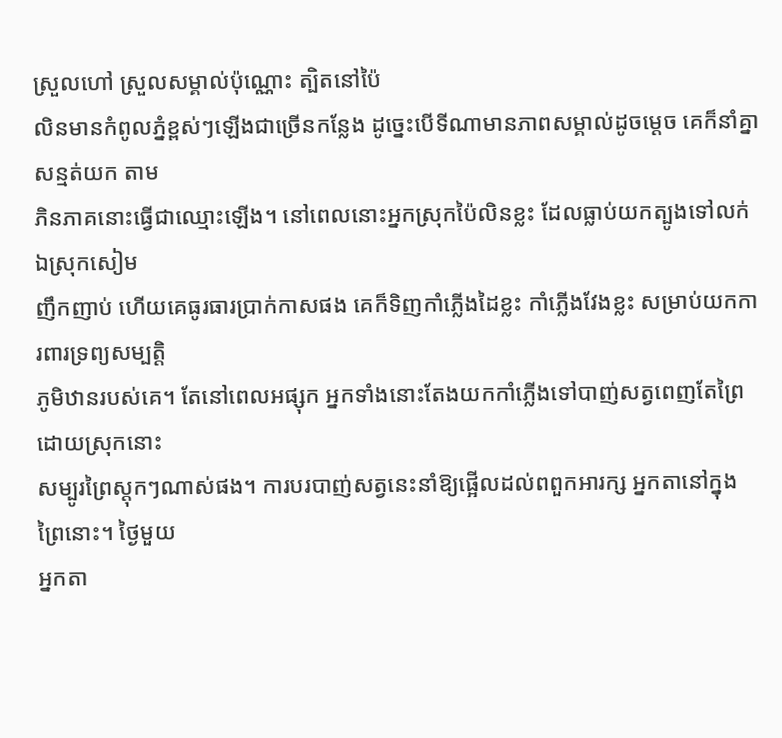ស្រួលហៅ ស្រួលសម្គាល់ប៉ុណ្ណោះ ត្បិតនៅប៉ៃ
លិនមានកំពូលភ្នំខ្ពស់ៗឡើងជាច្រើនកន្លែង ដូច្នេះបើទីណាមានភាពសម្គាល់ដូចមេ្ដច គេក៏នាំគ្នាសន្មត់យក តាម
ភិនភាគនោះធ្វើជាឈ្មោះឡើង។ នៅពេលនោះអ្នកស្រុកប៉ៃលិនខ្លះ ដែលធ្លាប់យកត្បូងទៅលក់ឯស្រុកសៀម
ញឹកញាប់ ហើយគេធូរធារប្រាក់កាសផង គេក៏ទិញកាំភ្លើងដៃខ្លះ កាំភ្លើងវែងខ្លះ សម្រាប់យកការពារទ្រព្យសម្បត្ដិ
ភូមិឋានរបស់គេ។ តែនៅពេលអផ្សុក អ្នកទាំងនោះតែងយកកាំភ្លើងទៅបាញ់សត្វពេញតែព្រៃ ដោយស្រុកនោះ
សម្បូរព្រៃស្ដុកៗណាស់ផង។ ការបរបាញ់សត្វនេះនាំឱ្យផ្អើលដល់ពពួកអារក្ស អ្នកតានៅក្នុងព្រៃនោះ។ ថ្ងៃមួយ
អ្នកតា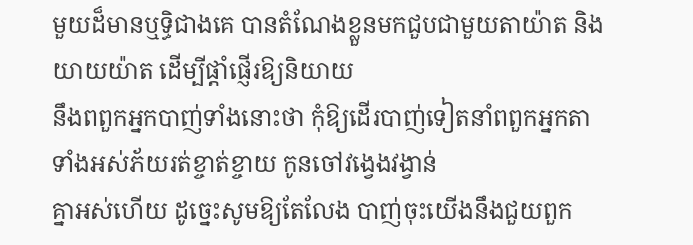មួយដ៏មានឬទ្ធិជាងគេ បានតំណែងខ្លួនមកជួបជាមួយតាយ៉ាត និង យាយយ៉ាត ដើម្បីផ្ដាំផ្ញើរឱ្យនិយាយ
នឹងពពួកអ្នកបាញ់ទាំងនោះថា កុំឱ្យដើរបាញ់ទៀតនាំពពួកអ្នកតាទាំងអស់ភ័យរត់ខ្ចាត់ខ្ចាយ កូនចៅវង្វេងវង្វាន់
គ្នាអស់ហើយ ដូច្នេះសូមឱ្យតែលែង បាញ់ចុះយើងនឹងជួយពួក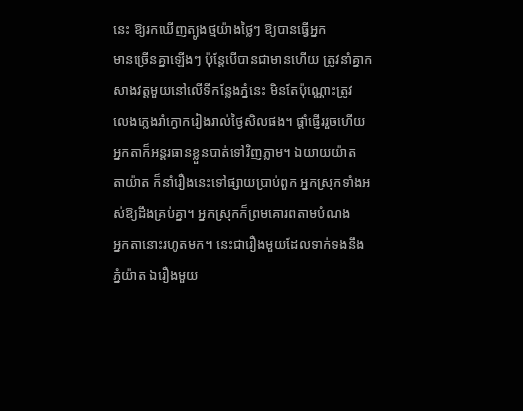នេះ ឱ្យរកឃើញត្បូងថ្មយ៉ាងថ្លៃៗ ឱ្យបានធ្វើអ្នក
មានច្រើនគ្នាឡើងៗ ប៉ុនែ្ដបើបានជាមានហើយ ត្រូវនាំគ្នាកសាងវត្ដមួយនៅលើទីកន្លែងភ្នំនេះ មិនតែប៉ុណ្ណោះត្រូវ
លេងភ្លេងរាំក្ងោករៀងរាល់ថ្ងៃសិលផង។ ផ្ដាំផ្ញើររួចហើយ អ្នកតាក៏អន្ដរធានខ្លួនបាត់ទៅវិញភ្លាម។ ឯយាយយ៉ាត
តាយ៉ាត ក៏នាំរឿងនេះទៅផ្សាយប្រាប់ពួក អ្នកស្រុកទាំងអស់ឱ្យដឹងគ្រប់គ្នា។ អ្នកស្រុកក៏ព្រមគោរពតាមបំណង
អ្នកតានោះរហូតមក។ នេះជារឿងមួយដែលទាក់ទងនឹង ភ្នំយ៉ាត ឯរឿងមួយ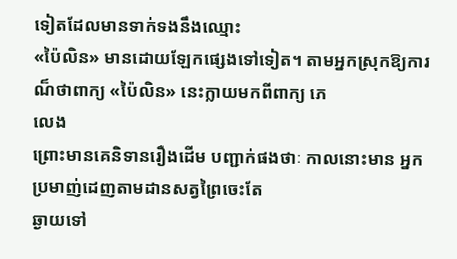ទៀតដែលមានទាក់ទងនឹងឈ្មោះ
«ប៉ៃលិន» មានដោយឡែកផ្សេងទៅទៀត។ តាមអ្នកស្រុកឱ្យការណ៏ថាពាក្យ «ប៉ៃលិន» នេះក្លាយមកពីពាក្យ ភេ
លេង
ព្រោះមានគេនិទានរឿងដើម បញ្ជាក់ផងថាៈ កាលនោះមាន អ្នកប្រមាញ់ដេញតាមដានសត្វព្រៃចេះតែ
ឆ្ងាយទៅ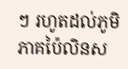ៗ រហូតដល់ភូមិភាគប៉ៃលិនស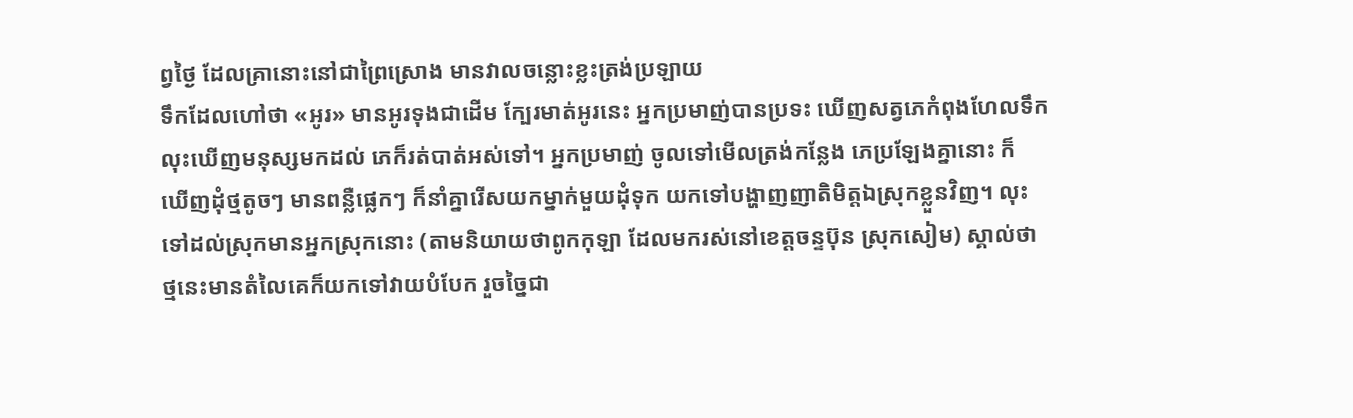ព្វថ្ងៃ ដែលគ្រានោះនៅជាព្រៃស្រោង មានវាលចន្លោះខ្លះត្រង់ប្រឡាយ
ទឹកដែលហៅថា «អូរ» មានអូរទុងជាដើម ក្បែរមាត់អូរនេះ អ្នកប្រមាញ់បានប្រទះ ឃើញសត្វភេកំពុងហែលទឹក
លុះឃើញមនុស្សមកដល់ ភេក៏រត់បាត់អស់ទៅ។ អ្នកប្រមាញ់ ចូលទៅមើលត្រង់កន្លែង ភេប្រឡែងគ្នានោះ ក៏
ឃើញដុំថ្មតូចៗ មានពន្លឺផ្លេកៗ ក៏នាំគ្នារើសយកម្នាក់មួយដុំទុក យកទៅបង្ហាញញាតិមិត្ដឯស្រុកខ្លួនវិញ។ លុះ
ទៅដល់ស្រុកមានអ្នកស្រុកនោះ (តាមនិយាយថាពូកកុឡា ដែលមករស់នៅខេត្ដចន្ទប៊ុន ស្រុកសៀម) ស្គាល់ថា
ថ្មនេះមានតំលៃគេក៏យកទៅវាយបំបែក រួចច្នៃជា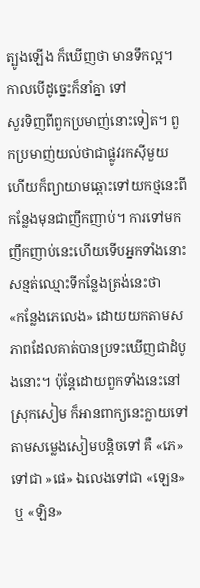ត្បូងឡើង ក៏ឃើញថា មានទឹកល្អ។ កាលបើដូច្នេះក៏នាំគ្នា ទៅ
សួរទិញពីពួកប្រមាញ់នោះទៀត។ ពួកប្រមាញ់យល់ថាជាផ្លូវរកស៊ីមួយ ហើយក៏ព្យាយាមឆ្ពោះទៅយកថ្មនេះពី
កន្លែងមុនជាញឹកញាប់។ ការទៅមកញឹកញាប់នេះហើយទើបអ្នកទាំងនោះ សន្មត់ឈ្មោះទីកន្លែងត្រង់នេះថា
«កន្លែងភេលេង» ដោយយកតាមសភាពដែលគាត់បានប្រទះឃើញជាដំបូងនោះ។ ប៉ុនែ្ដដោយពួកទាំងនេះនៅ
ស្រុកសៀម ក៏អានពាក្យនេះក្លាយទៅតាមសម្លេងសៀមបន្ដិចទៅ គឺ «ភេ» ទៅជា »ផេ» ឯលេងទៅជា «ឡេន»
 ឬ «ឡិន»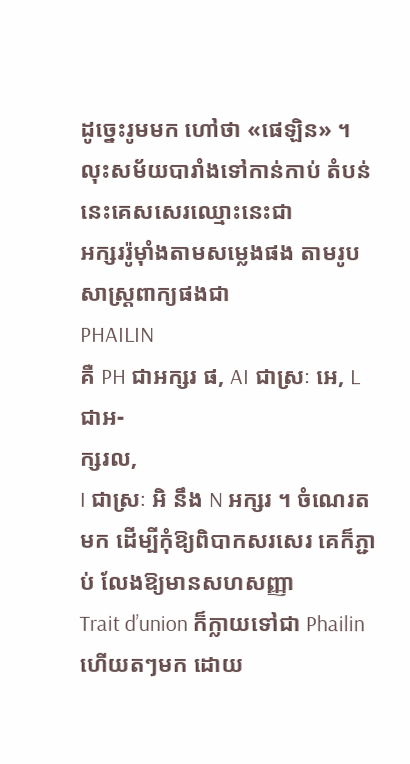ដូច្នេះរូមមក ហៅថា «ផេឡិន» ។ លុះសម័យបារាំងទៅកាន់កាប់ តំបន់នេះគេសសេរឈ្មោះនេះជា
អក្សររ៉ូម៉ាំងតាមសម្លេងផង តាមរូបសាស្រ្ដពាក្យផងជា
PHAILIN
គឺ PH ជាអក្សរ ផ, AI ជាស្រៈ អេ, L ជាអ-
ក្សរល,
I ជាស្រៈ អិ នឹង N អក្សរ ។ ចំណេរតមក ដើម្បីកុំឱ្យពិបាកសរសេរ គេក៏ភ្ជាប់ លែងឱ្យមានសហសញ្ញា
Trait d’union ក៏ក្លាយទៅជា Phailin ហើយតៗមក ដោយ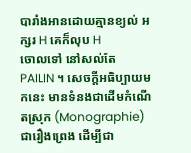បារាំងអានដោយគ្មានខ្យល់ អក្សរ H គេក៏លុប H
ចោលទៅ នៅសល់តែ
PAILIN ។ សេចក្ដីអធិប្បាយមកនេះ មានទំនងជាដើមកំណើតស្រុក (Monographie)
ជារឿងព្រេង ដើម្បីជា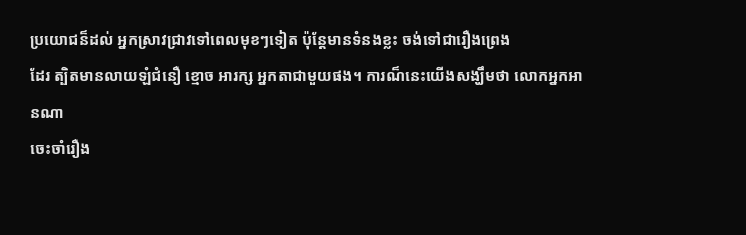ប្រយោជន៏ដល់ អ្នកស្រាវជ្រាវទៅពេលមុខៗទៀត ប៉ុនែ្ដមានទំនងខ្លះ ចង់ទៅជារឿងព្រេង
ដែរ ត្បិតមានលាយឡំជំនឿ ខ្មោច អារក្ស អ្នកតាជាមួយផង។ ការណ៏នេះយើងសង្ឃឹមថា លោកអ្នកអានណា
ចេះចាំរឿង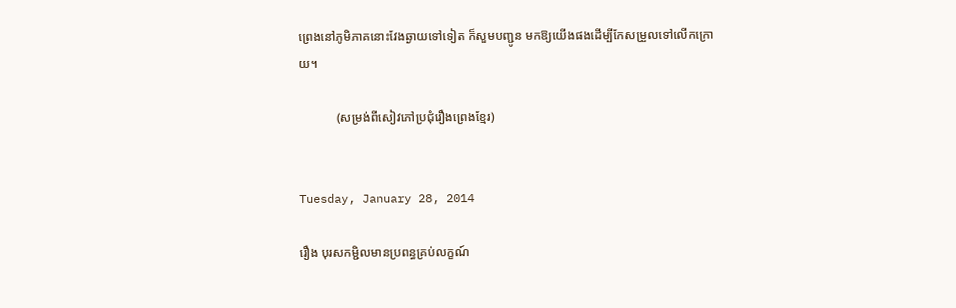ព្រេងនៅភូមិភាគនោះវែងឆ្ងាយទៅទៀត ក៏សួមបញ្ជូន មកឱ្យយើងផងដើម្បីកែសម្រួលទៅលើកក្រោ
យ។

            (សម្រង់ពីសៀវភៅប្រជុំរឿងព្រេងខ្មែរ)


Tuesday, January 28, 2014

រឿង បុរសកម្ជិលមានប្រពន្ធគ្រប់លក្ខណ៍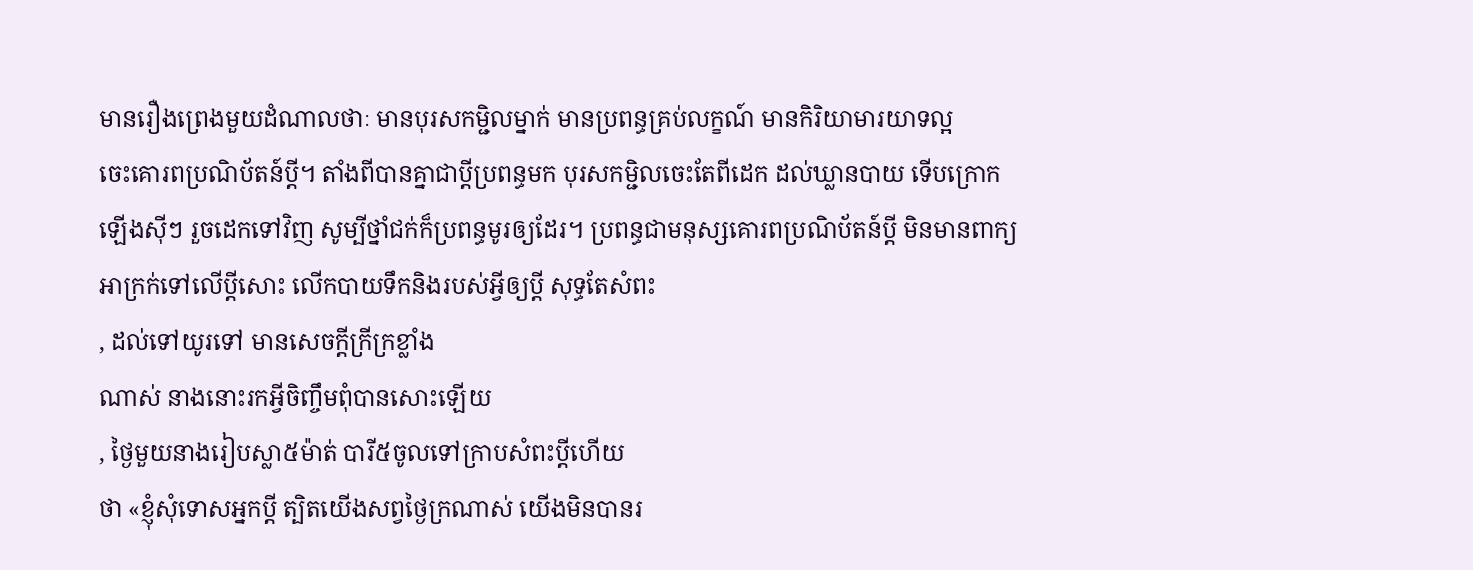មានរឿងព្រេងមួយដំណាលថាៈ មានបុរសកម្ជិលម្នាក់ មានប្រពន្ធគ្រប់លក្ខណ៍ មានកិរិយាមារយាទល្អ
ចេះគោរពប្រណិប័តន៍ប្ដី។ តាំងពីបានគ្នាជាប្ដីប្រពន្ធមក បុរសកម្ជិលចេះតែពីដេក ដល់ឃ្លានបាយ ទើបក្រោក
ឡើងស៊ីៗ រួចដេកទៅវិញ សូម្បីថ្នាំជក់ក៏ប្រពន្ធមូរឲ្យដែរ។ ប្រពន្ធជាមនុស្សគោរពប្រណិប័តន៍ប្ដី មិនមានពាក្យ
អាក្រក់ទៅលើប្ដីសោះ លើកបាយទឹកនិងរបស់អ្វីឲ្យប្ដី សុទ្ធតែសំពះ
, ដល់ទៅយូរទៅ មានសេចក្ដីក្រីក្រខ្លាំង
ណាស់ នាងនោះរកអ្វីចិញ្ចឹមពុំបានសោះឡើយ
, ថ្ងៃមួយនាងរៀបស្លា៥ម៉ាត់ បារី៥ចូលទៅក្រាបសំពះប្ដីហើយ
ថា «ខ្ញុំសុំទោសអ្នកប្ដី ត្បិតយើងសព្វថ្ងៃក្រណាស់ យើងមិនបានរ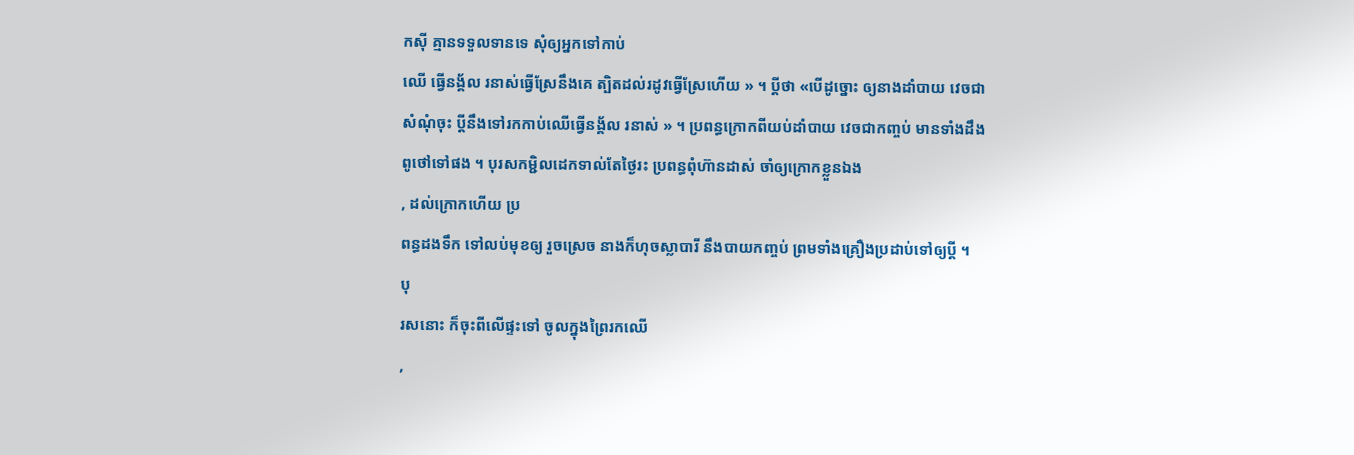កស៊ី គ្មានទទួលទានទេ សុំឲ្យអ្នកទៅកាប់
ឈើ ធ្វើនង្គ័ល រនាស់ធ្វើស្រែនឹងគេ ត្បិតដល់រដូវធ្វើស្រែហើយ » ។ ប្ដីថា «បើដូច្នោះ ឲ្យនាងដាំបាយ វេចជា
សំណុំចុះ ប្ដីនឹងទៅរកកាប់ឈើធ្វើនង្គ័ល រនាស់ » ។ ប្រពន្ធក្រោកពីយប់ដាំបាយ វេចជាកញ្ចប់ មានទាំងដឹង
ពូថៅទៅផង ។ បុរសកម្ជិលដេកទាល់តែថ្ងៃរះ ប្រពន្ធពុំហ៊ានដាស់ ចាំឲ្យក្រោកខ្លួនឯង
, ដល់ក្រោកហើយ ប្រ
ពន្ធដងទឹក ទៅលប់មុខឲ្យ រួចស្រេច នាងក៏ហុចស្លាបារី នឹងបាយកញ្ចប់ ព្រមទាំងគ្រឿងប្រដាប់ទៅឲ្យប្ដី ។ បុ
រសនោះ ក៏ចុះពីលើផ្ទះទៅ ចូលក្នុងព្រៃរកឈើ
,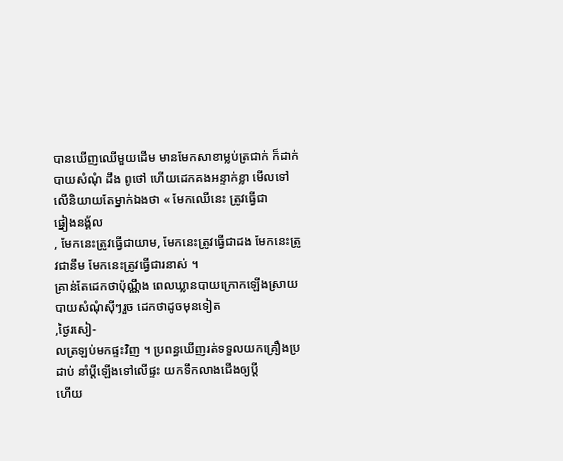បានឃើញឈើមួយដើម មានមែកសាខាម្លប់ត្រជាក់ ក៏ដាក់
បាយសំណុំ ដឹង ពូថៅ ហើយដេកគងអន្ទាក់ខ្លា មើលទៅលើនិយាយតែម្នាក់ឯងថា « មែកឈើនេះ ត្រូវធ្វើជា
ផ្នៀងនង្គ័ល
, មែកនេះត្រូវធ្វើជាយាម, មែកនេះត្រូវធ្វើជាដង មែកនេះត្រូវជានឹម មែកនេះត្រូវធ្វើជារនាស់ ។
គ្រាន់តែដេកថាប៉ុណ្ណឹង ពេលឃ្លានបាយក្រោកឡើងស្រាយបាយសំណុំស៊ីៗរួច ដេកថាដូចមុនទៀត
,ថ្ងៃរសៀ-
លត្រឡប់មកផ្ទះវិញ ។ ប្រពន្ធឃើញរត់ទទួលយកគ្រឿងប្រដាប់ នាំប្ដីឡើងទៅលើផ្ទះ យកទឹកលាងជើងឲ្យប្ដី
ហើយ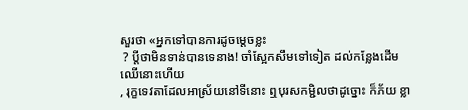សួរថា «អ្នកទៅបានការដូចម្ដេចខ្លះ
 ? ប្ដីថាមិនទាន់បានទេនាង! ចាំស្អែកសឹមទៅទៀត ដល់កន្លែងដើម
ឈើនោះហើយ
, រុក្ខទេវតាដែលអាស្រ័យនៅទីនោះ ឮបុរសកម្ជិលថាដូច្នោះ ក៏ភ័យ ខ្លា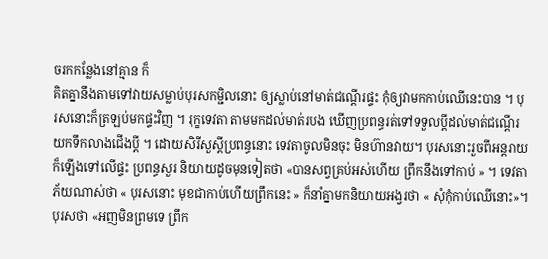ចរកកន្លែងនៅគ្មាន ក៏
គិតគ្នានឹងតាមទៅវាយសម្លាប់បុរសកម្ជិលនោះ ឲ្យស្លាប់នៅមាត់ជណ្ដើរផ្ទះ កុំឲ្យវាមកកាប់ឈើនេះបាន ។ បុ
រសនោះក៏ត្រឡប់មកផ្ទះវិញ ។ រុក្ខទេវតា តាមមកដល់មាត់របង ឃើញប្រពន្ធរត់ទៅទទួលប្ដីដល់មាត់ជណ្ដើរ
យកទឹកលាងជើងប្ដី ។ ដោយសិរីសួស្ដីប្រពន្ធនោះ ទេវតាចូលមិនចុះ មិនហ៊ានវាយ។ បុរសនោះរួចពីអន្តរាយ
ក៏ឡើងទៅលើផ្ទះ ប្រពន្ធសួរ និយាយដូចមុនទៀតថា «បានសព្វគ្រប់អស់ហើយ ព្រឹកនឹងទៅកាប់ » ។ ទេវតា
ភ័យណាស់ថា « បុរសនោះ មុខជាកាប់ហើយព្រឹកនេះ » ក៏នាំគ្នាមកនិយាយអង្វរថា « សុំកុំកាប់ឈើនោះ»។
បុរសថា «អញមិនព្រមទេ ព្រឹក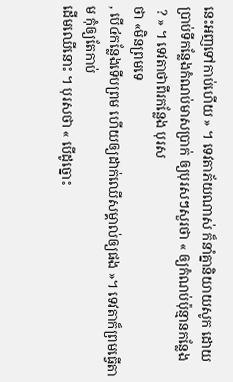នេះអញទៅកាប់ហើយ » ។ ទេវតាភ័យណាស់ ក៏នាំគ្នានិយាយសូក ដោយ
ប្រាប់ទីកន្លែងកំណប់មាសប្រាក់ ឲ្យបុរសៗសួរថា « ឲ្យកំណប់ប៉ុន្មានកន្លែង
 ? » ។ ទេវតាថាពីរកន្លែង បុរស
ថា «មិនព្រមទេ
, បើ៤កន្លែងទើបព្រម ហើយឲ្យដាក់ឈើសម្គាល់ឲ្យផង »។ ទេវតាក៏ព្រមធ្វើតាម កុំឲ្យតែកាប់
ដើមឈើនោះ ។ បុរសថា « បើដូច្នោះ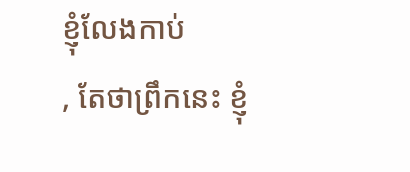ខ្ញុំលែងកាប់
, តែថាព្រឹកនេះ ខ្ញុំ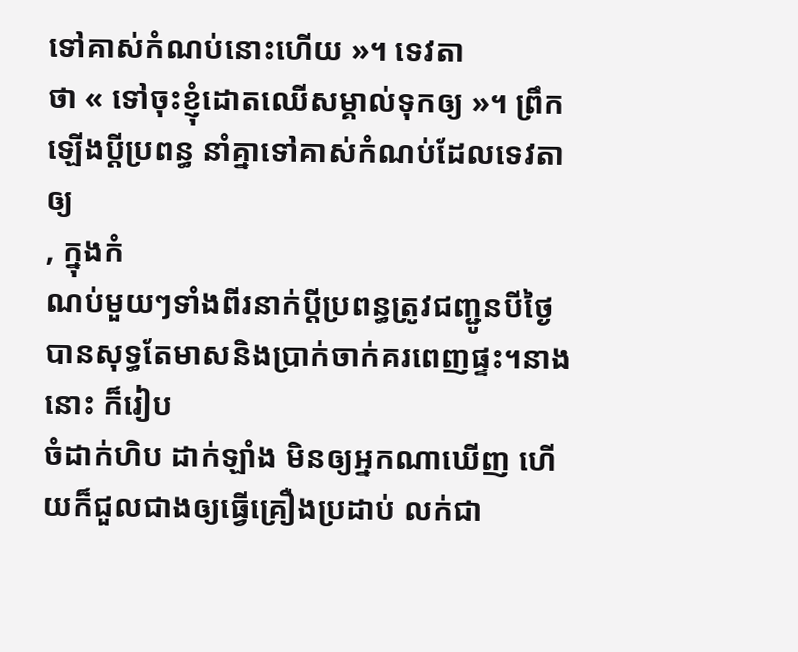ទៅគាស់កំណប់នោះហើយ »។ ទេវតា
ថា « ទៅចុះខ្ញុំដោតឈើសម្គាល់ទុកឲ្យ »។ ព្រឹកឡើងប្ដីប្រពន្ធ នាំគ្នាទៅគាស់កំណប់ដែលទេវតាឲ្យ
, ក្នុងកំ
ណប់មួយៗទាំងពីរនាក់ប្ដីប្រពន្ធត្រូវជញ្ជូនបីថ្ងៃ បានសុទ្ធតែមាសនិងប្រាក់ចាក់គរពេញផ្ទះ។នាងនោះ ក៏រៀប
ចំដាក់ហិប ដាក់ឡាំង មិនឲ្យអ្នកណាឃើញ ហើយក៏ជួលជាងឲ្យធ្វើគ្រឿងប្រដាប់ លក់ជា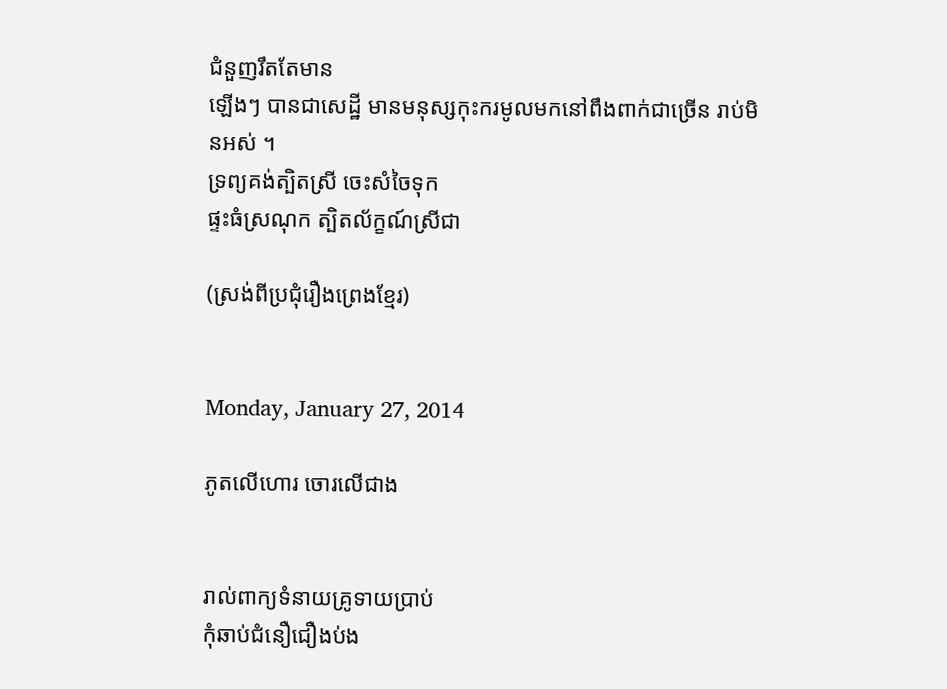ជំនួញរឹតតែមាន
ឡើងៗ បានជាសេដ្ឋី មានមនុស្សកុះករមូលមកនៅពឹងពាក់ជាច្រើន រាប់មិនអស់ ។
ទ្រព្យគង់ត្បិតស្រី ចេះសំចៃទុក
ផ្ទះធំស្រណុក ត្បិតល័ក្ខណ៍ស្រីជា

(ស្រង់ពីប្រជុំរឿងព្រេងខ្មែរ)


Monday, January 27, 2014

ភូតលើហោរ ចោរលើជាង


រាល់ពាក្យទំនាយគ្រូទាយប្រាប់
កុំឆាប់ជំនឿជឿងប់ង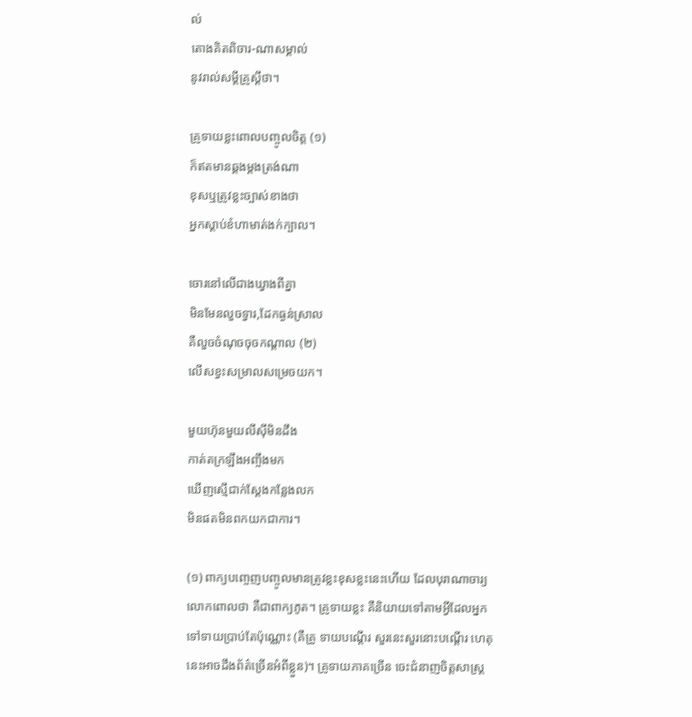ល់
តោងគិតពិចារ-ណាសម្គាល់
នូវរាល់សម្ដីគ្រូស្ដីថា។

គូ្រទាយខ្លះពោលបញ្ចូលចិត្ត (១)
ក៏ឥតមានឆ្គងម្ដងត្រង់ណា
ខុសឬត្រូវខ្លះច្បាស់ខាងថា
អ្នកស្ដាប់ខំហាមាត់ងក់ក្បាល។

ចោរនៅលើជាងឃ្វាងពីគ្នា
មិនមែនលួចទ្វារ,ដែកធ្ងន់ស្រាល
គឺលួចចំណុចចុចកណ្ដាល (២)
លើសខ្វះសម្រាលសម្រេចយក។

មួយហ៊ុនមួយលីស៊ីមិនដឹង
កាត់តក្រឡឹងអញ្ចឹងមក
ឃើញស្មើជាក់ស្ដែងកន្លែងលក
មិនផតមិនពកយកជាការ។

(១) ពាក្យបញ្ចេញបញ្ចូលមានត្រូវខ្លះខុសខ្លះនេះហើយ ដែលបុរាណាចារ្យ
លោកពោលថា គឺជាពាក្យភូត។ គ្រូទាយខ្លះ គឺនិយាយទៅតាមអ្វីដែលអ្នក
ទៅទាយប្រាប់តែប៉ុណ្ណោះ (គឺគ្រូ ទាយបណ្ដើរ សួរនេះសួរនោះបណ្ដើរ ហេតុ
នេះអាចដឹងព័ត៌ច្រើនអំពីខ្លួន)។ គ្រូទាយភាគច្រើន ចេះជំនាញចិត្តសាស្រ្ត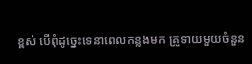ខ្ពស់ បើពុំដូច្នេះទេនាពេលកន្លងមក គ្រូទាយមួយចំនួន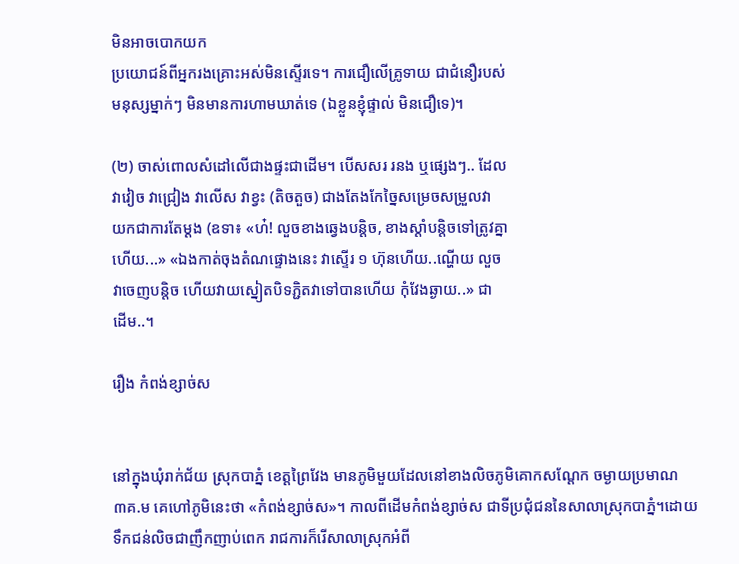មិនអាចបោកយក
ប្រយោជន៍ពីអ្នករងគ្រោះអស់មិនស្ទើរទេ។ ការជឿលើគ្រូទាយ ជាជំនឿរបស់
មនុស្សម្នាក់ៗ មិនមានការហាមឃាត់ទេ (ឯខ្លួនខ្ញុំផ្ទាល់ មិនជឿទេ)។

(២) ចាស់ពោលសំដៅលើជាងផ្ទះជាដើម។ បើសសរ រនង ឬផ្សេងៗ.. ដែល
វាវៀច វាជ្រៀង វាលើស វាខ្វះ (តិចតួច) ជាងតែងកែច្នៃសម្រេចសម្រួលវា
យកជាការតែម្ដង (ឧទា៖ «ហ៎! លួចខាងឆ្វេងបន្តិច, ខាងស្ដាំបន្តិចទៅត្រូវគ្នា
ហើយ...» «ឯងកាត់ចុងតំណផ្ទោងនេះ វាស្ទើរ ១ ហ៊ុនហើយ..ណើ្ហយ លួច
វាចេញបន្តិច ហើយវាយស្នៀតបិទភ្ជិតវាទៅបានហើយ កុំវែងឆ្ងាយ..» ជា
ដើម..។

រឿង កំពង់ខ្សាច់ស


នៅក្នុងឃុំរាក់ជ័យ ស្រុកបាភ្នំ ខេត្ដព្រៃវែង មានភូមិមួយដែលនៅខាងលិចភូមិគោកសណែ្ដក ចម្ងាយប្រមាណ
៣គ.ម គេហៅភូមិនេះថា «កំពង់ខ្សាច់ស»។ កាលពីដើមកំពង់ខ្សាច់ស ជាទីប្រជុំជននៃសាលាស្រុកបាភ្នំ។ដោយ
ទឹកជន់លិចជាញឹកញាប់ពេក រាជការក៏រើសាលាស្រុកអំពី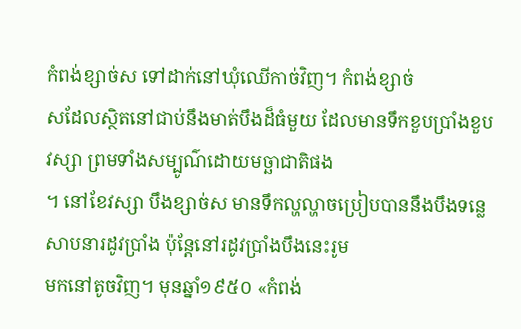កំពង់ខ្សាច់ស ទៅដាក់នៅឃុំឈើកាច់វិញ។ កំពង់ខ្សាច់
សដែលស្ថិតនៅជាប់នឹងមាត់បឹងដ៏ធំមួយ ដែលមានទឹកខួបប្រាំងខួបវស្សា ព្រមទាំងសម្បូណ៌ដោយមច្ឆាជាតិផង
។ នៅខែវស្សា បឹងខ្សាច់ស មានទឹកល្ហល្ហាចប្រៀបបាននឹងបឹងទន្លេសាបនារដូវប្រាំង ប៉ុនែ្ដនៅរដូវប្រាំងបឹងនេះរូម
មកនៅតូចវិញ។ មុនឆ្នាំ១៩៥០ «កំពង់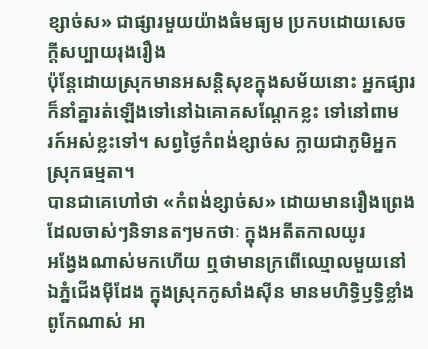ខ្សាច់ស» ជាផ្សារមួយយ៉ាងធំមធ្យម ប្រកបដោយសេចក្ដីសប្បាយរុងរឿង
ប៉ុនែ្ដដោយស្រុកមានអសន្ដិសុខក្នុងសម័យនោះ អ្នកផ្សារក៏នាំគ្នារត់ឡើងទៅនៅឯគោគសណែ្ដកខ្លះ ទៅនៅពាម
រក៍អស់ខ្លះទៅ។ សព្វថ្ងៃកំពង់ខ្សាច់ស ក្លាយជាភូមិអ្នកស្រុកធម្មតា។
បានជាគេហៅថា «កំពង់ខ្សាច់ស» ដោយមានរឿងព្រេងដែលចាស់ៗនិទានតៗមកថាៈ ក្នុងអតីតកាលយូរ
អង្វែងណាស់មកហើយ ឮថាមានក្រពើឈ្មោលមួយនៅឯភ្នំជើងម៉ីដែង ក្នុងស្រុកកូសាំងស៊ីន មានមហិទ្ធិឫទ្ធិខ្លាំង
ពូកែណាស់ អា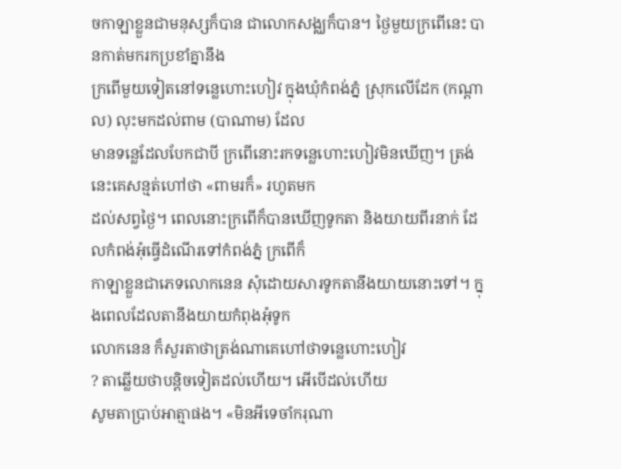ចកាឡាខ្លួនជាមនុស្សក៏បាន ជាលោកសង្ឈក៏បាន។ ថ្ងៃមួយក្រពើនេះ បានកាត់មករកប្រខាំគ្នានឹង
ក្រពើមួយទៀតនៅទន្លេហោះហៀវ ក្នុងឃុំកំពង់ភ្នំ ស្រុកលើដែក (កណ្ដាល) លុះមកដល់ពាម (បាណាម) ដែល
មានទន្លេដែលបែកជាបី ក្រពើនោះរកទន្លេហោះហៀវមិនឃើញ។ ត្រង់នេះគេសន្មត់ហៅថា «ពាមរក៏» រហូតមក
ដល់សព្វថ្ងៃ។ ពេលនោះក្រពើក៏បានឃើញទូកតា និងយាយពីរនាក់ ដែលកំពង់អុំធ្វើដំណើរទៅកំពង់ភ្នំ ក្រពើក៏
កាឡាខ្លួនជាភេទលោកនេន សុំដោយសារទូកតានឹងយាយនោះទៅ។ ក្នុងពេលដែលតានឹងយាយកំពុងអុំទូក
លោកនេន ក៏សួរតាថាត្រង់ណាគេហៅថាទន្លេហោះហៀវ
? តាឆ្លើយថាបន្ដិចទៀតដល់ហើយ។ អើបើដល់ហើយ
សូមតាប្រាប់អាត្មាផង។ «មិនអីទេចាំករុណា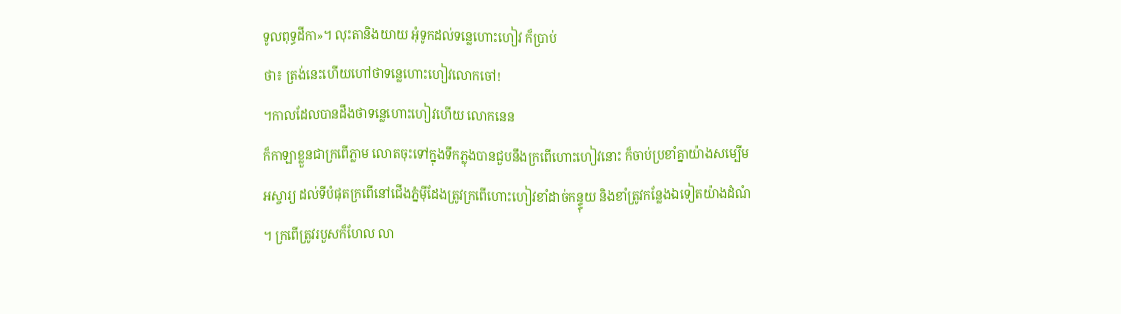ទូលពុទ្ធដីកា»។ លុះតានិងយាយ អុំទូកដល់ទន្លេហោះហៀវ ក៏ប្រាប់
ថា៖ ត្រង់នេះហើយហៅថាទន្លេហោះហៀវលោកចៅ!
។កាលដែលបានដឹងថាទន្លេហោះហៀវហើយ លោកនេន
ក៏កាឡាខ្លួនជាក្រពើភ្លាម លោតចុះទៅក្នុងទឹកភ្លុងបានជួបនឹងក្រពើហោះហៀវនោះ ក៏ចាប់ប្រខាំគ្នាយ៉ាងសម្បើម
អស្ចារ្យ ដល់ទីបំផុតក្រពើនៅជើងភ្នំម៉ីដែងត្រូវក្រពើហោះហៀវខាំដាច់កន្ទ្ទុយ និងខាំត្រូវកន្លែងឯទៀតយ៉ាងដំណំ
។ ក្រពើត្រូវរបួសក៏ហែល លា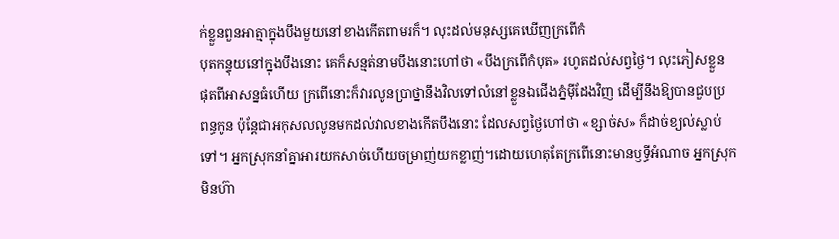ក់ខ្លួនពួនអាត្មាក្នុងបឹងមួយនៅខាងកើតពាមរក៏។ លុះដល់មនុស្សគេឃើញក្រពើកំ
បុតកន្ទុយនៅក្នុងបឹងនោះ គេក៏សន្មត់នាមបឹងនោះហៅថា «បឹងក្រពើកំបុត» រហូតដល់សព្វថ្ងៃ។ លុះភៀសខ្លួន
ផុតពីអាសន្នធំហើយ ក្រពើនោះក៏វារលូនប្រាថ្នានឹងវិលទៅលំនៅខ្លួនឯជើងភ្នំម៉ីដែងវិញ ដើម្បីនឹងឱ្យបានជួបប្រ
ពន្ធកូន ប៉ុនែ្ដជាអកុសលលូនមកដល់វាលខាងកើតបឹងនោះ ដែលសព្វថ្ងៃហៅថា «ខ្សាច់ស» ក៏ដាច់ខ្យល់ស្លាប់
ទៅ។ អ្នកស្រុកនាំគ្នាអារយកសាច់ហើយចម្រាញ់យកខ្លាញ់។ដោយហេតុតែក្រពើនោះមានឫទ្ធីអំណាច អ្នកស្រុក
មិនហ៊ា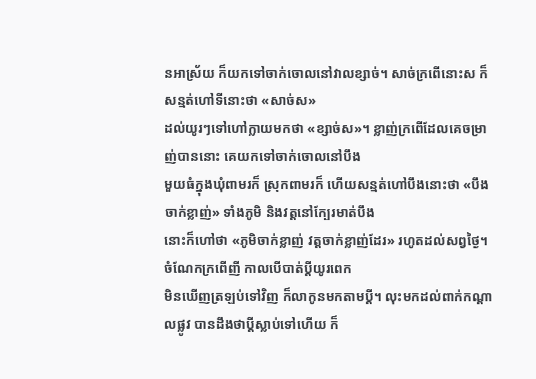នអាស្រ័យ ក៏យកទៅចាក់ចោលនៅវាលខ្សាច់។ សាច់ក្រពើនោះស ក៏សន្មត់ហៅទីនោះថា «សាច់ស»
ដល់យូរៗទៅហៅក្លាយមកថា «ខ្សាច់ស»។ ខ្លាញ់ក្រពើដែលគេចម្រាញ់បាននោះ គេយកទៅចាក់ចោលនៅបឹង
មួយធំក្នុងឃុំពាមរក៏ ស្រុកពាមរក៏ ហើយសន្មត់ហៅបឹងនោះថា «បឹងចាក់ខ្លាញ់» ទាំងភូមិ និងវត្ដនៅក្បែរមាត់បឹង
នោះក៏ហៅថា «ភូមិចាក់ខ្លាញ់ វត្ដចាក់ខ្លាញ់ដែរ» រហូតដល់សព្វថ្ងៃ។ ចំណែកក្រពើញី កាលបើបាត់ប្ដីយូរពេក
មិនឃើញត្រឡប់ទៅវិញ ក៏លាកូនមកតាមប្ដី។ លុះមកដល់ពាក់កណ្ដាលផ្លូវ បានដឹងថាប្ដីស្លាប់ទៅហើយ ក៏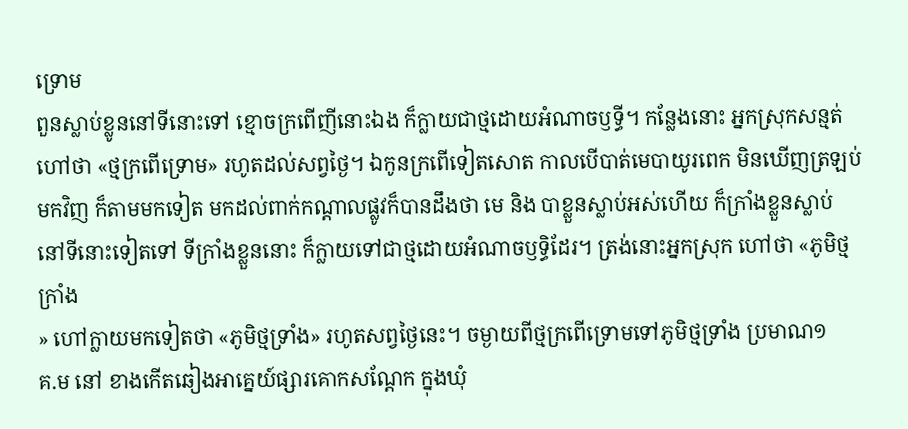ទ្រោម
ពួនស្លាប់ខ្លូននៅទីនោះទៅ ខ្មោចក្រពើញីនោះឯង ក៏ក្លាយជាថ្មដោយអំណាចឫទ្ធី។ កន្លែងនោះ អ្នកស្រុកសន្មត់
ហៅថា «ថ្មក្រពើទ្រោម» រហូតដល់សព្វថ្ងៃ។ ឯកូនក្រពើទៀតសោត កាលបើបាត់មេបាយូរពេក មិនឃើញត្រឡប់
មកវិញ ក៏តាមមកទៀត មកដល់ពាក់កណ្ដាលផ្លូវក៏បានដឹងថា មេ និង បាខ្លួនស្លាប់អស់ហើយ ក៏ក្រាំងខ្លួនស្លាប់
នៅទីនោះទៀតទៅ ទីក្រាំងខ្លួននោះ ក៏ក្លាយទៅជាថ្មដោយអំណាចឫទ្ធិដែរ។ ត្រង់នោះអ្នកស្រុក ហៅថា «ភូមិថ្ម
ក្រាំង
» ហៅក្លាយមកទៀតថា «ភូមិថ្មទ្រាំង» រហូតសព្វថ្ងៃនេះ។ ចម្ងាយពីថ្មក្រពើទ្រោមទៅភូមិថ្មទ្រាំង ប្រមាណ១
គ.ម នៅ ខាងកើតឆៀងអាគ្នេយ៍ផ្សារគោកសណែ្ដក ក្នុងឃុំ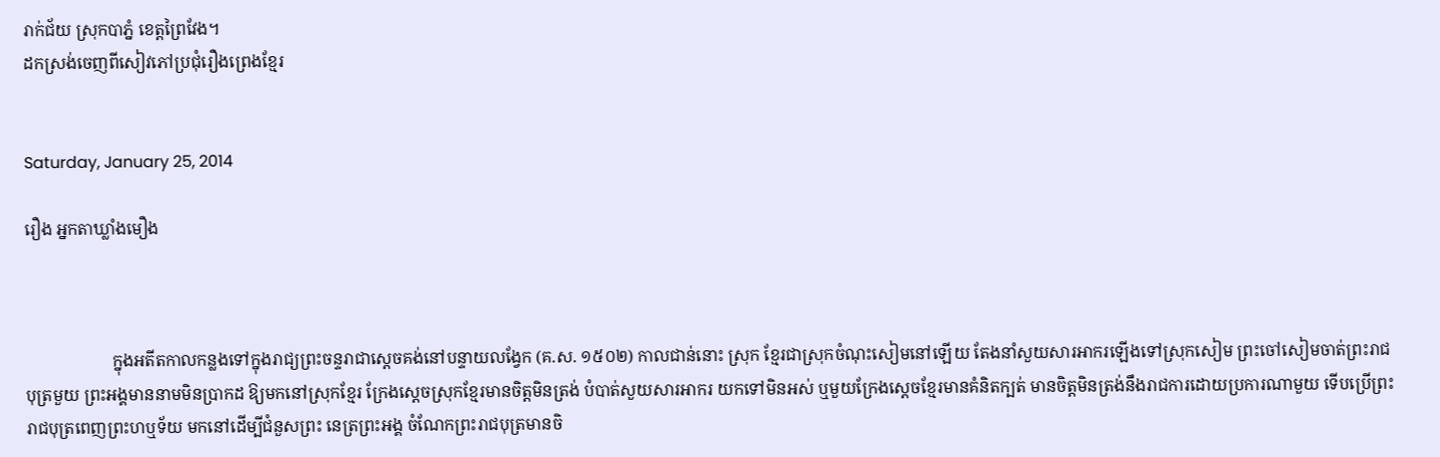រាក់ជ័យ ស្រុកបាភ្នំ ខេត្ដព្រៃវែង។
ដកស្រង់ចេញពីសៀវភៅប្រជុំរឿងព្រេងខ្មែរ


Saturday, January 25, 2014

រឿង អ្នកតាឃ្លាំងមឿង



                     ក្នុងអតីតកាលកន្លងទៅក្នុងរាជ្យព្រះចន្ទរាជាស្ដេចគង់នៅបន្ទាយលង្វែក (គ.ស. ១៥០២) កាលជាន់នោះ ស្រុក ខ្មែរជាស្រុកចំណុះសៀមនៅឡើយ តែងនាំសួយសារអាករឡើងទៅស្រុកសៀម ព្រះចៅសៀមចាត់ព្រះរាជបុត្រមួយ ព្រះអង្គមាននាមមិនប្រាកដ ឱ្យមកនៅស្រុកខ្មែរ ក្រែងស្ដេចស្រុកខ្មែរមានចិត្ដមិនត្រង់ បំបាត់សួយសារអាករ យកទៅមិនអស់ ឬមួយក្រែងស្ដេចខ្មែរមានគំនិតក្បត់ មានចិត្ដមិនត្រង់នឹងរាជការដោយប្រការណាមួយ ទើបប្រើព្រះរាជបុត្រពេញព្រះហឬទ័យ មកនៅដើម្បីជំនួសព្រះ នេត្រព្រះអង្គ ចំណែកព្រះរាជបុត្រមានចិ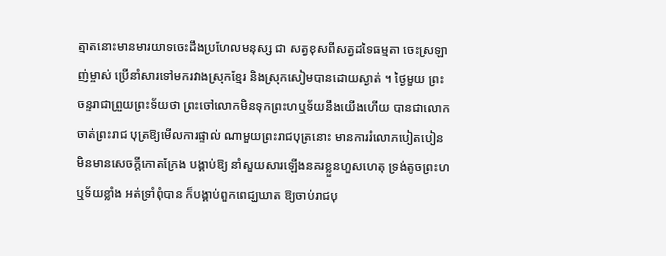ត្មាតនោះមានមារយាទចេះដឹងប្រហែលមនុស្ស ជា សត្វខុសពីសត្វដទៃធម្មតា ចេះស្រឡាញ់ម្ចាស់ ប្រើនាំសារទៅមករវាងស្រុកខ្មែរ និងស្រុកសៀមបានដោយស្ងាត់ ។ ថ្ងៃមួយ ព្រះចន្ទរាជាព្រួយព្រះទ័យថា ព្រះចៅលោកមិនទុកព្រះហឬទ័យនឹងយើងហើយ បានជាលោកចាត់ព្រះរាជ បុត្រឱ្យមើលការផ្ទាល់ ណាមួយព្រះរាជបុត្រនោះ មានការរំលោភបៀតបៀន មិនមានសេចក្ដីកោតក្រែង បង្គាប់ឱ្យ នាំសួយសារឡើងនគរខ្លួនហួសហេតុ ទ្រង់តូចព្រះហឬទ័យខ្លាំង អត់ទ្រាំពុំបាន ក៏បង្គាប់ពួកពេជ្ឃឃាត ឱ្យចាប់រាជបុ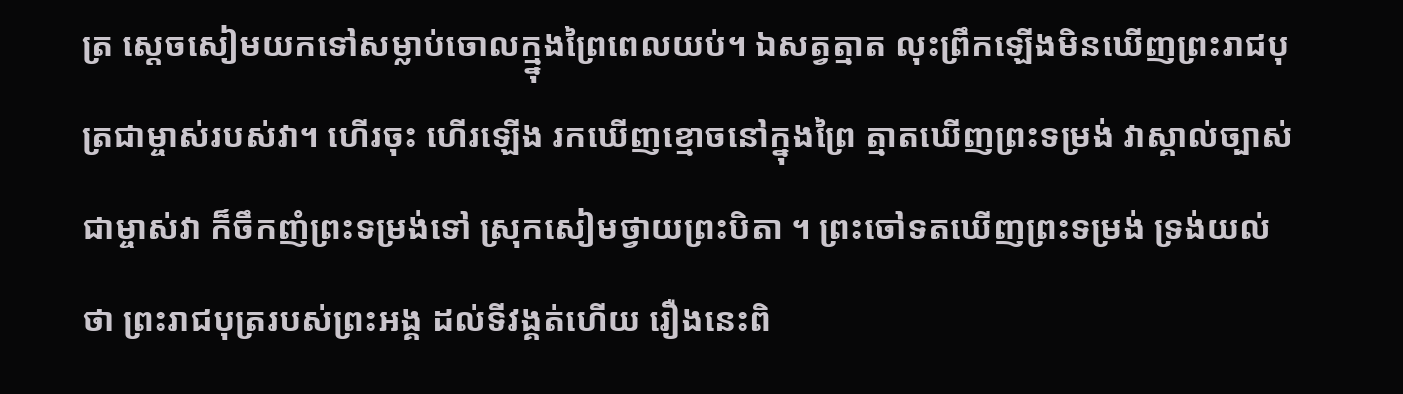ត្រ ស្ដេចសៀមយកទៅសម្លាប់ចោលក្ម្នុងព្រៃពេលយប់។ ឯសត្វត្មាត លុះព្រឹកឡើងមិនឃើញព្រះរាជបុត្រជាម្ចាស់របស់វា។ ហើរចុះ ហើរឡើង រកឃើញខ្មោចនៅក្នុងព្រៃ ត្មាតឃើញព្រះទម្រង់ វាស្គាល់ច្បាស់ជាម្ចាស់វា ក៏ចឹកញំព្រះទម្រង់ទៅ ស្រុកសៀមថ្វាយព្រះបិតា ។ ព្រះចៅទតឃើញព្រះទម្រង់ ទ្រង់យល់ថា ព្រះរាជបុត្ររបស់ព្រះអង្គ ដល់ទីវង្គត់ហើយ រឿងនេះពិ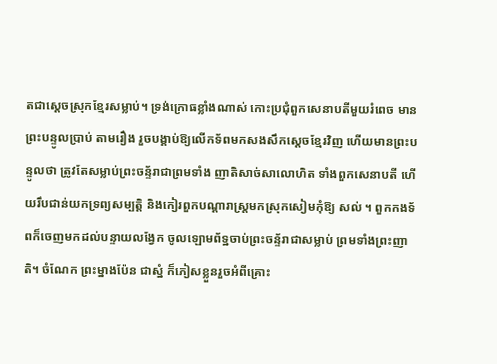តជាស្ដេចស្រុកខ្មែរសម្លាប់។ ទ្រង់ក្រោធខ្លាំងណាស់ កោះប្រជុំពួកសេនាបតីមួយរំពេច មានព្រះបន្ទូលប្រាប់ តាមរឿង រួចបង្គាប់ឱ្យលើកទ័ពមកសងសឹកស្ដេចខ្មែរវិញ ហើយមានព្រះបន្ទូលថា ត្រូវតែសម្លាប់ព្រះចន្ទ័រាជាព្រមទាំង ញាតិសាច់សាលោហិត ទាំងពួកសេនាបតី ហើយរឹបជាន់យកទ្រព្យសម្បត្ដិ និងកៀរពួកបណ្ដារាស្ដ្រមកស្រុកសៀមកុំឱ្យ សល់ ។ ពួកកងទ័ពក៏ចេញមកដល់បន្ទាយលង្វែក ចូលឡោមព័ទ្ឋចាប់ព្រះចន្ទ័រាជាសម្លាប់ ព្រមទាំងព្រះញាតិ។ ចំណែក ព្រះម្នាងប៉ែន ជាស្នំ ក៏ភៀសខ្លួនរួចអំពីគ្រោះ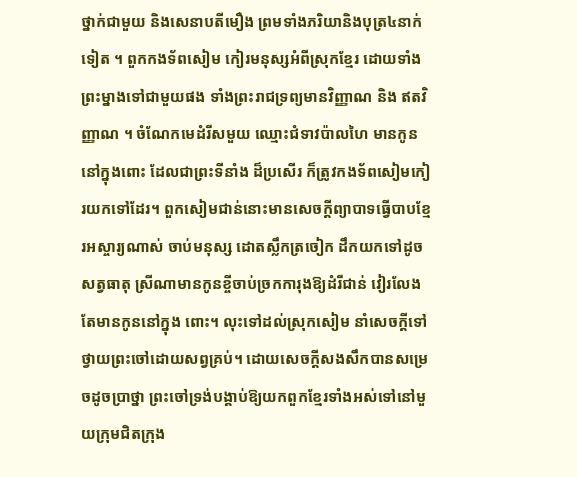ថ្នាក់ជាមួយ និងសេនាបតីមឿង ព្រមទាំងភរិយានិងបុត្រ៤នាក់ទៀត ។ ពួកកងទ័ពសៀម កៀរមនុស្សអំពីស្រុកខ្មែរ ដោយទាំងព្រះម្នាងទៅជាមួយផង ទាំងព្រះរាជទ្រព្យមានវិញ្ញាណ និង ឥតវិញ្ញាណ ។ ចំណែកមេដំរីសមួយ ឈ្មោះជំទាវប៉ាលហៃ មានកូននៅក្នុងពោះ ដែលជាព្រះទីនាំង ដ៏ប្រសើរ ក៏ត្រូវកងទ័ពសៀមកៀរយកទៅដែរ។ ពួកសៀមជាន់នោះមានសេចក្ដីព្យាបាទធ្វើបាបខ្មែរអស្ចារ្យណាស់ ចាប់មនុស្ស ដោតស្លឹកត្រចៀក ដឹកយកទៅដូចសត្វធាតុ ស្រីណាមានកូនខ្ចីចាប់ច្រកការុងឱ្យដំរីជាន់ វៀរលែងតែមានកូននៅក្នុង ពោះ។ លុះទៅដល់ស្រុកសៀម នាំសេចក្ដីទៅថ្វាយព្រះចៅដោយសព្វគ្រប់។ ដោយសេចក្ដីសងសឹកបានសម្រេចដូចប្រាថ្នា ព្រះចៅទ្រង់បង្គាប់ឱ្យយកពួកខ្មែរទាំងអស់ទៅនៅមួយក្រុមជិតក្រុង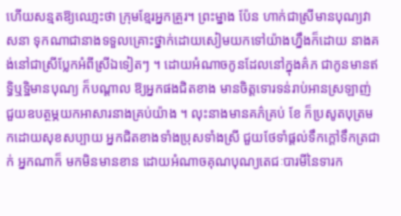ហើយសន្មតឱ្យឈោ្មះថា ក្រុមខ្មែរអ្នកគ្រួរ។ ព្រះម្នាង ប៉ែន ហាក់ជាស្រីមានបុណ្យវាសនា ទុកណាជានាងទទួលគ្រោះថ្នាក់ដោយសៀមយកទៅយ៉ាងហ្នឹងក៏ដោយ នាងគង់នៅជាស្រីប្លែកអំពីស្រីឯទៀតៗ ។ ដោយអំណាចកូនដែលនៅក្នុងគ៌ភ ជាកូនមានឥទ្ធិឬទ្ឋិមានបុណ្យ ក៏បណ្ដាល ឱ្យអ្នកផងជិតខាង មានចិត្ដទោរទន់រាប់អានស្រឡាញ់ ជួយឧបត្ថម្ភយកអាសារនាងគ្រប់យ៉ាង ។ លុះនាងមានគភ៌គ្រប់ ខែ ក៏ប្រសូតបុត្រមកដោយសុខសប្បាយ អ្នកជិតខាងទាំងប្រុសទាំងស្រី ជួយថែទាំផ្ដល់ទឹកក្ដៅទឹកត្រជាក់ អ្នកណាក៏ មកមិនមានខាន ដោយអំណាចគុណបុណ្យតេជៈបារមីនៃទារក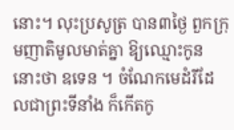នោះ។ លុះប្រសូត្រ បាន៣ថ្ងៃ ពួកក្រុមញាតិមូលមាត់គ្នា ឱ្យឈ្មោះកូននោះថា ឧទេន ។ ចំណែកមេដំរីដែលជាព្រះទីនាំង ក៏កើតកូ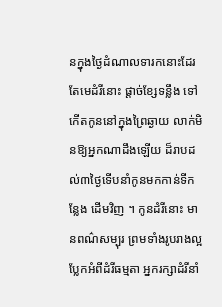នក្នុងថ្ងៃដំណាលទារកនោះដែរ តែមេដំរីនោះ ផ្ដាច់ខ្សែទន្លឹង ទៅកើតកូននៅក្នុងព្រៃឆ្ងាយ លាក់មិនឱ្យអ្នកណាដឹងឡើយ ដ៏រាបដល់៣ថ្ងៃទើបនាំកូនមកកាន់ទីកន្លែង ដើមវិញ ។ កូនដំរីនោះ មានពណ៌សម្បុរ ព្រមទាំងរូបរាងល្អប្លែកអំពីដំរីធម្មតា អ្នករក្សាដំរីនាំ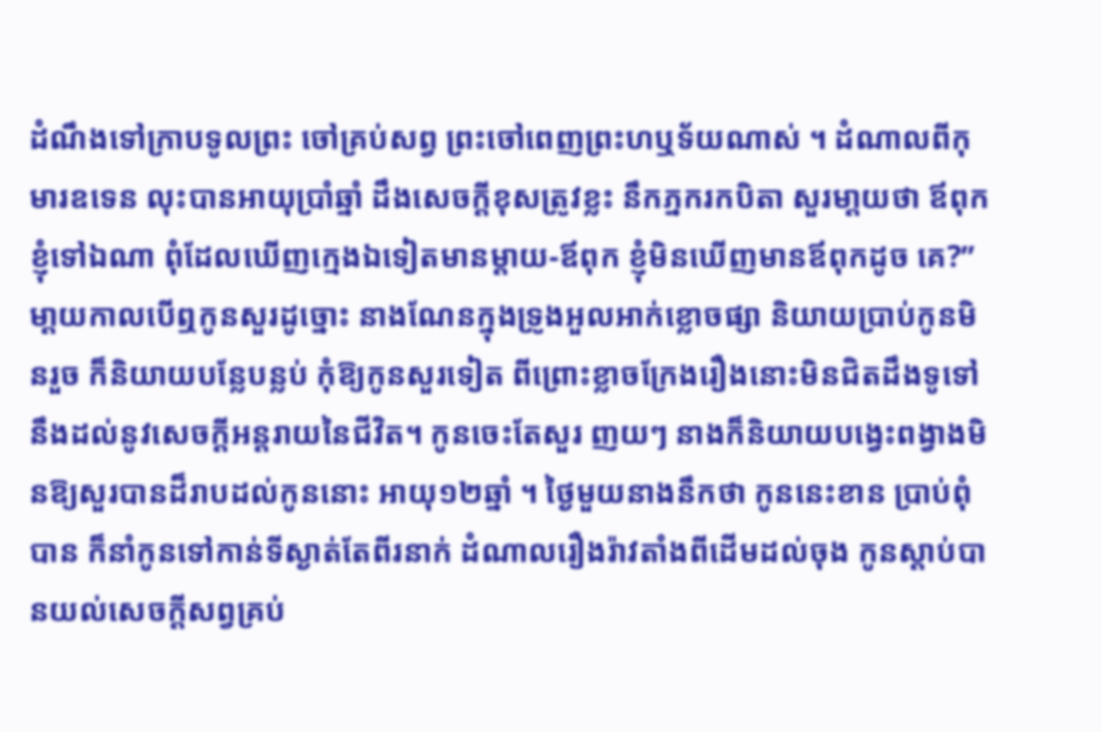ដំណឹងទៅក្រាបទូលព្រះ ចៅគ្រប់សព្វ ព្រះចៅពេញព្រះហឬទ័យណាស់ ។ ដំណាលពីកុមារឧទេន លុះបានអាយុប្រាំឆ្នាំ ដឹងសេចក្ដីខុសត្រូវខ្លះ នឹកភ្នករកបិតា សួរមា្ដយថា ឪពុកខ្ញុំទៅឯណា ពុំដែលឃើញក្មេងឯទៀតមានម្ដាយ-ឪពុក ខ្ញុំមិនឃើញមានឪពុកដូច គេ?” មា្ដយកាលបើឮកូនសួរដូច្នោះ នាងណែនក្នុងទ្រូងអួលអាក់ខ្លោចផ្សា និយាយប្រាប់កូនមិនរួច ក៏និយាយបន្លែបន្លប់ កុំឱ្យកូនសួរទៀត ពីព្រោះខ្លាចក្រែងរឿងនោះមិនជិតដឹងទូទៅ នឹងដល់នូវសេចក្ដីអន្ដរាយនៃជីវិត។ កូនចេះតែសួរ ញយៗ នាងក៏និយាយបង្វេះពង្វាងមិនឱ្យសួរបានដ៏រាបដល់កូននោះ អាយុ១២ឆ្នាំ ។ ថ្ងៃមួយនាងនឹកថា កូននេះខាន ប្រាប់ពុំបាន ក៏នាំកូនទៅកាន់ទីស្ងាត់តែពីរនាក់ ដំណាលរឿងរ៉ាវតាំងពីដើមដល់ចុង កូនស្ដាប់បានយល់សេចក្ដីសព្វគ្រប់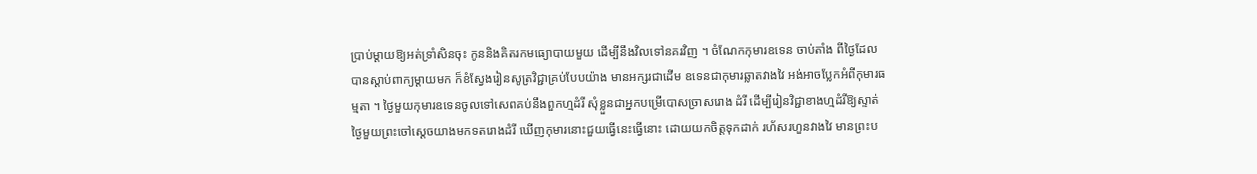ប្រាប់ម្ដាយឱ្យអត់ទ្រាំសិនចុះ កូននិងគិតរកមធ្យោបាយមួយ ដើម្បីនឹងវិលទៅនគរវិញ ។ ចំណែកកុមារឧទេន ចាប់តាំង ពីថ្ងៃដែលបានស្ដាប់ពាក្យម្ដាយមក ក៏ខំស្វែងរៀនសូត្រវិជ្ជាគ្រប់បែបយ៉ាង មានអក្សរជាដើម ឧទេនជាកុមារឆ្លាតវាងវៃ អង់អាចប្លែកអំពីកុមារធម្មតា ។ ថ្ងៃមួយកុមារឧទេនចូលទៅសេពគប់នឹងពួកហ្មដំរី សុំខ្លួនជាអ្នកបម្រើបោសច្រាសរោង ដំរី ដើម្បីរៀនវិជ្ជាខាងហ្មដំរីឱ្យស្ទាត់ ថ្ងៃមួយព្រះចៅស្ដេចយាងមកទតរោងដំរី ឃើញកុមារនោះជួយធ្វើនេះធ្វើនោះ ដោយយកចិត្ដទុកដាក់ រហ័សរហួនវាងវៃ មានព្រះប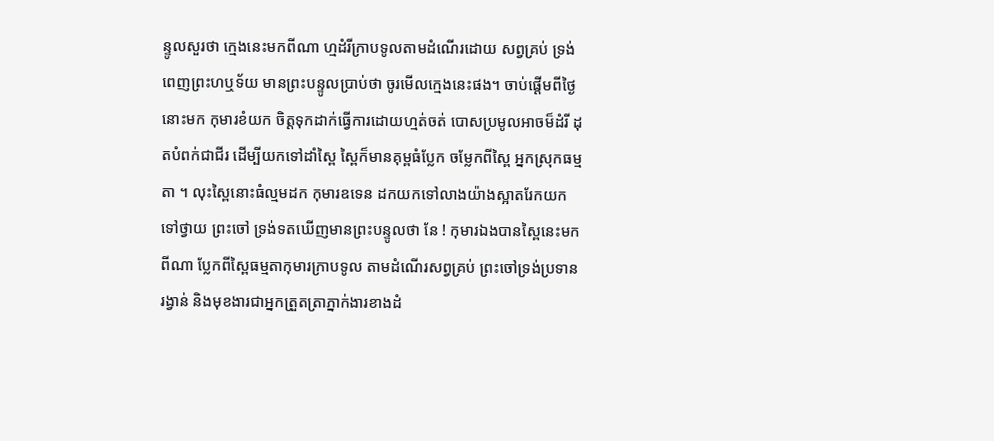ន្ទូលសួរថា ក្មេងនេះមកពីណា ហ្មដំរីក្រាបទូលតាមដំណើរដោយ សព្វគ្រប់ ទ្រង់ពេញព្រះហឬទ័យ មានព្រះបន្ទូលប្រាប់ថា ចូរមើលក្មេងនេះផង។ ចាប់ផ្ដើមពីថ្ងៃនោះមក កុមារខំយក ចិត្ដទុកដាក់ធ្វើការដោយហ្មត់ចត់ បោសប្រមូលអាចម៏ដំរី ដុតបំពក់ជាជីរ ដើម្បីយកទៅដាំស្ពៃ ស្ពៃក៏មានគុម្ពធំប្លែក ចម្លែកពីស្ពៃ អ្នកស្រុកធម្មតា ។ លុះស្ពៃនោះធំល្មមដក កុមារឧទេន ដកយកទៅលាងយ៉ាងស្អាតរែកយកទៅថ្វាយ ព្រះចៅ ទ្រង់ទតឃើញមានព្រះបន្ទូលថា នែ ! កុមារឯងបានស្ពៃនេះមកពីណា ប្លែកពីស្ពៃធម្មតាកុមារក្រាបទូល តាមដំណើរសព្វគ្រប់ ព្រះចៅទ្រង់ប្រទានរង្វាន់ និងមុខងារជាអ្នកត្រួតត្រាភ្នាក់ងារខាងដំ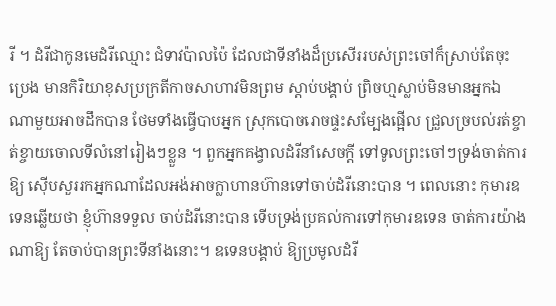រី ។ ដំរីជាកូនមេដំរីឈ្មោះ ជំទាវប៉ាលប៉ៃ ដែលជាទីនាំងដ៏ប្រសើររបស់ព្រះចៅក៏ស្រាប់តែចុះប្រេង មានកិរិយាខុសប្រក្រតីកាចសាហាវមិនព្រម ស្ដាប់បង្គាប់ ព្រិចហ្មស្លាប់មិនមានអ្នកឯណាមួយអាចដឹកបាន ថែមទាំងធ្វើបាបអ្នក ស្រុកបោចរោចផ្ទះសម្បែងផ្អើល ជ្រួលច្របល់រត់ខ្ចាត់ខ្ចាយចោលទីលំនៅរៀងៗខ្លួន ។ ពួកអ្នកគង្វាលដំរីនាំសេចក្ដី ទៅទូលព្រះចៅៗទ្រង់ចាត់ការឱ្យ ស៊ើបសួររកអ្នកណាដែលអង់អាចក្លាហានហ៊ានទៅចាប់ដំរីនោះបាន ។ ពេលនោះ កុមារឧទេនឆ្លើយថា ខ្ញុំហ៊ានទទួល ចាប់ដំរីនោះបាន ទើបទ្រង់ប្រគល់ការទៅកុមារឧទេន ចាត់ការយ៉ាងណាឱ្យ តែចាប់បានព្រះទីនាំងនោះ។ ឧទេនបង្គាប់ ឱ្យប្រមូលដំរី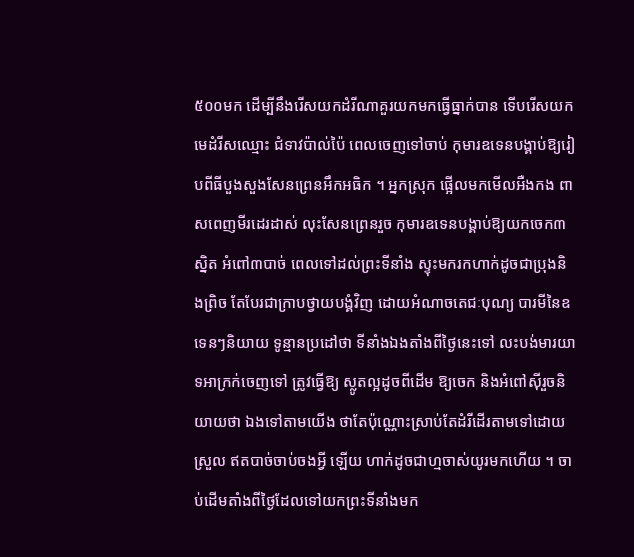៥០០មក ដើម្បីនឹងរើសយកដំរីណាគួរយកមកធ្វើធ្នាក់បាន ទើបរើសយកមេដំរីសឈ្មោះ ជំទាវប៉ាល់ប៉ៃ ពេលចេញទៅចាប់ កុមារឧទេនបង្គាប់ឱ្យរៀបពីធីបួងសួងសែនព្រេនអឹកអធិក ។ អ្នកស្រុក ផ្អើលមកមើលអឺងកង ពាសពេញមីរដេរដាស់ លុះសែនព្រេនរួច កុមារឧទេនបង្គាប់ឱ្យយកចេក៣ស្និត អំពៅ៣បាច់ ពេលទៅដល់ព្រះទីនាំង ស្ទុះមករកហាក់ដូចជាប្រុងនិងព្រិច តែបែរជាក្រាបថ្វាយបង្គំវិញ ដោយអំណាចតេជៈបុណ្យ បារមីនៃឧទេនៗនិយាយ ទូន្មានប្រដៅថា ទីនាំងឯងតាំងពីថ្ងៃនេះទៅ លះបង់មារយាទអាក្រក់ចេញទៅ ត្រូវធ្វើឱ្យ ស្លូតល្អដូចពីដើម ឱ្យចេក និងអំពៅស៊ីរួចនិយាយថា ឯងទៅតាមយើង ថាតែប៉ុណ្ណោះស្រាប់តែដំរីដើរតាមទៅដោយស្រួល ឥតបាច់ចាប់ចងអ្វី ឡើយ ហាក់ដូចជាហ្មចាស់យូរមកហើយ ។ ចាប់ដើមតាំងពីថ្ងៃដែលទៅយកព្រះទីនាំងមក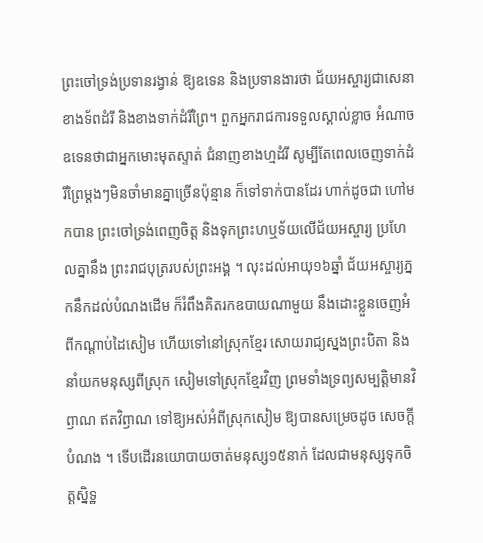ព្រះចៅទ្រង់ប្រទានរង្វាន់ ឱ្យឧទេន និងប្រទានងារថា ជ័យអស្ចារ្យជាសេនាខាងទ័ពដំរី និងខាងទាក់ដំរីព្រៃ។ ពួកអ្នករាជការទទួលស្គាល់ខ្លាច អំណាចឧទេនថាជាអ្នកមោះមុតស្ទាត់ ជំនាញខាងហ្មដំរី សូម្បីតែពេលចេញទាក់ដំរីព្រៃម្ដងៗមិនចាំមានគ្នាច្រើនប៉ុន្មាន ក៏ទៅទាក់បានដែរ ហាក់ដូចជា ហៅមកបាន ព្រះចៅទ្រង់ពេញចិត្ដ និងទុកព្រះហឬទ័យលើជ័យអស្ចារ្យ ប្រហែលគ្នានឹង ព្រះរាជបុត្ររបស់ព្រះអង្គ ។ លុះដល់អាយុ១៦ឆ្នាំ ជ័យអស្ចារ្យភ្នកនឹកដល់បំណងដើម ក៏រំពឹងគិតរកឧបាយណាមួយ នឹងដោះខ្លួនចេញអំពីកណ្ដាប់ដៃសៀម ហើយទៅនៅស្រុកខ្មែរ សោយរាជ្យស្នងព្រះបិតា និងនាំយកមនុស្សពីស្រុក សៀមទៅស្រុកខ្មែរវិញ ព្រមទាំងទ្រព្យសម្បត្ដិមានវិឭាណ ឥតវិឭាណ ទៅឱ្យអស់អំពីស្រុកសៀម ឱ្យបានសម្រេចដូច សេចក្ដីបំណង ។ ទើបដើរនយោបាយចាត់មនុស្ស១៥នាក់ ដែលជាមនុស្សទុកចិត្ដស្និទ្ឋ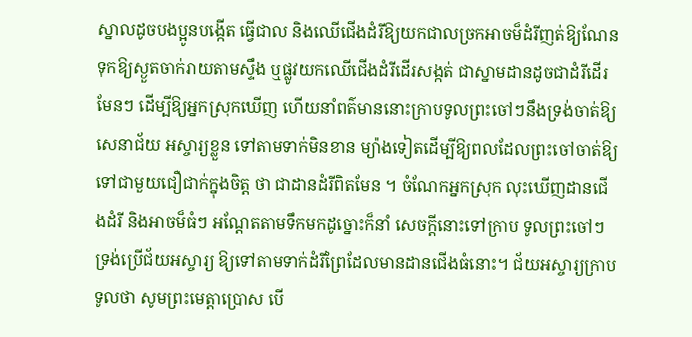ស្នាលដូចបងប្អូនបង្កើត ធ្វើជាល និងឈើជើងដំរីឱ្យយកជាលច្រកអាចម៏ដំរីញត់ឱ្យណែន ទុកឱ្យស្ងួតចាក់រាយតាមស្ទឹង ឬផ្លូវយកឈើជើងដំរីដើរសង្កត់ ជាស្នាមដានដូចជាដំរីដើរមែនៗ ដើម្បីឱ្យអ្នកស្រុកឃើញ ហើយនាំពត៌មាននោះក្រាបទូលព្រះចៅៗនឹងទ្រង់ចាត់ឱ្យ សេនាជ័យ អស្ចារ្យខ្លួន ទៅតាមទាក់មិនខាន ម្យ៉ាងទៀតដើម្បីឱ្យពលដែលព្រះចៅចាត់ឱ្យទៅជាមួយជឿជាក់ក្នុងចិត្ដ ថា ជាដានដំរីពិតមែន ។ ចំណែកអ្នកស្រុក លុះឃើញដានជើងដំរី និងអាចម៏ធំៗ អណ្ដែតតាមទឹកមកដូច្នោះក៏នាំ សេចក្ដីនោះទៅក្រាប ទូលព្រះចៅៗទ្រង់ប្រើជ័យអស្ចារ្យ ឱ្យទៅតាមទាក់ដំរីព្រៃដែលមានដានជើងធំនោះ។ ជ័យអស្ចារ្យក្រាបទូលថា សូមព្រះមេត្ដាប្រោស បើ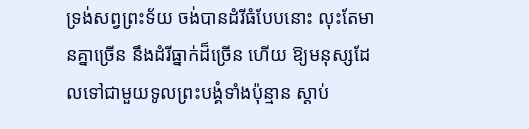ទ្រង់សព្វព្រះទ័យ ចង់បានដំរីធំបែបនោះ លុះតែមានគ្នាច្រើន នឹងដំរីធ្នាក់ដ៏ច្រើន ហើយ ឱ្យមនុស្សដែលទៅជាមួយទូលព្រះបង្គំទាំងប៉ុន្មាន ស្ដាប់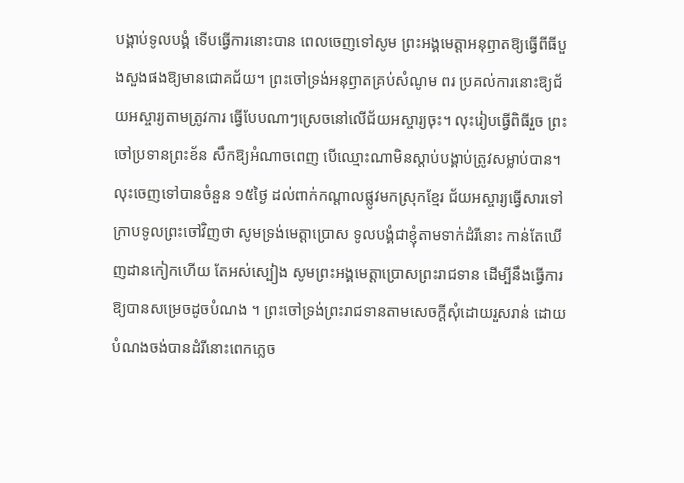បង្គាប់ទូលបង្គំ ទើបធ្វើការនោះបាន ពេលចេញទៅសូម ព្រះអង្គមេត្ដាអនុឭាតឱ្យធ្វើពីធីបួងសួងផងឱ្យមានជោគជ័យ។ ព្រះចៅទ្រង់អនុឭាតគ្រប់សំណូម ពរ ប្រគល់ការនោះឱ្យជ័យអស្ចារ្យតាមត្រូវការ ធ្វើបែបណាៗស្រេចនៅលើជ័យអស្ចារ្យចុះ។ លុះរៀបធ្វើពិធីរួច ព្រះចៅប្រទានព្រះខ័ន សឹកឱ្យអំណាចពេញ បើឈ្មោះណាមិនស្ដាប់បង្គាប់ត្រូវសម្លាប់បាន។ លុះចេញទៅបានចំនួន ១៥ថ្ងៃ ដល់ពាក់កណ្ដាលផ្លូវមកស្រុកខ្មែរ ជ័យអស្ចារ្យធ្វើសារទៅក្រាបទូលព្រះចៅវិញថា សូមទ្រង់មេត្ដាប្រោស ទូលបង្គំជាខ្ញុំតាមទាក់ដំរីនោះ កាន់តែឃើញដានកៀកហើយ តែអស់ស្បៀង សូមព្រះអង្គមេត្ដាប្រោសព្រះរាជទាន ដើម្បីនឹងធ្វើការឱ្យបានសម្រេចដូចបំណង ។ ព្រះចៅទ្រង់ព្រះរាជទានតាមសេចក្ដីសុំដោយរួសរាន់ ដោយបំណងចង់បានដំរីនោះពេកភ្លេច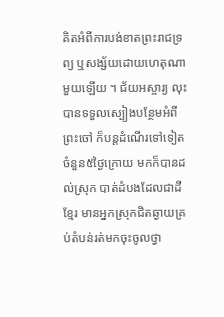គិតអំពីការបង់ខាតព្រះរាជទ្រព្យ ឬសង្ស័យដោយហេតុណាមួយឡើយ ។ ជ័យអស្ចារ្យ លុះបានទទួលស្បៀងបន្ថែមអំពីព្រះចៅ ក៏បន្ដដំណើរទៅទៀតចំនួន៥ថ្ងៃក្រោយ មកក៏បានដល់ស្រុក បាត់ដំបងដែលជាដីខ្មែរ មានអ្នកស្រុកជិតឆ្ងាយគ្រប់តំបន់រត់មកចុះចូលថ្វា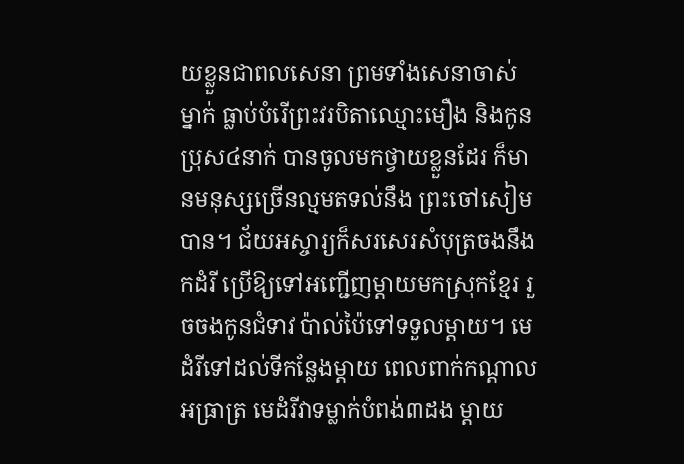យខ្លួនជាពលសេនា ព្រមទាំងសេនាចាស់ម្នាក់ ធ្លាប់បំរើព្រះវរបិតាឈ្មោះមឿង និងកូនប្រុស៤នាក់ បានចូលមកថ្វាយខ្លួនដែរ ក៏មានមនុស្សច្រើនល្មមតទល់នឹង ព្រះចៅសៀមបាន។ ជ័យអស្ចារ្យក៏សរសេរសំបុត្រចងនឹងកដំរី ប្រើឱ្យទៅអញ្ជើញម្ដាយមកស្រុកខ្មែរ រួចចងកូនជំទាវ ប៉ាល់ប៉ៃទៅទទួលម្ដាយ។ មេដំរីទៅដល់ទីកន្លែងម្ដាយ ពេលពាក់កណ្ដាលអធ្រាត្រ មេដំរីវាទម្លាក់បំពង់៣ដង ម្ដាយ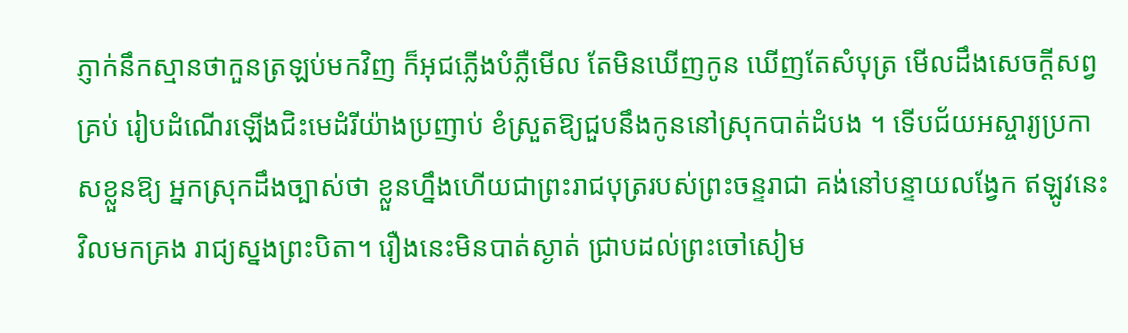ភ្ញាក់នឹកស្មានថាកួនត្រឡប់មកវិញ ក៏អុជភ្លើងបំភ្លឺមើល តែមិនឃើញកូន ឃើញតែសំបុត្រ មើលដឹងសេចក្ដីសព្វគ្រប់ រៀបដំណើរឡើងជិះមេដំរីយ៉ាងប្រញាប់ ខំស្រួតឱ្យជួបនឹងកូននៅស្រុកបាត់ដំបង ។ ទើបជ័យអស្ចារ្យប្រកាសខ្លួនឱ្យ អ្នកស្រុកដឹងច្បាស់ថា ខ្លួនហ្នឹងហើយជាព្រះរាជបុត្ររបស់ព្រះចន្ទរាជា គង់នៅបន្ទាយលង្វែក ឥឡូវនេះវិលមកគ្រង រាជ្យស្នងព្រះបិតា។ រឿងនេះមិនបាត់ស្ងាត់ ជ្រាបដល់ព្រះចៅសៀម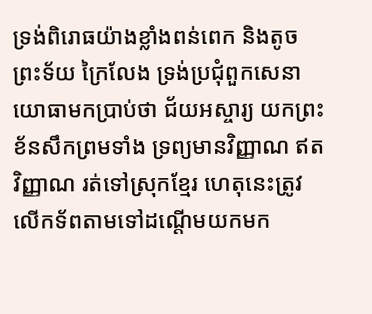ទ្រង់ពិរោធយ៉ាងខ្លាំងពន់ពេក និងតូចព្រះទ័យ ក្រៃលែង ទ្រង់ប្រជុំពួកសេនាយោធាមកប្រាប់ថា ជ័យអស្ចារ្យ យកព្រះខ័នសឹកព្រមទាំង ទ្រព្យមានវិញ្ញាណ ឥតវិញ្ញាណ រត់ទៅស្រុកខ្មែរ ហេតុនេះត្រូវលើកទ័ពតាមទៅដណ្ដើមយកមក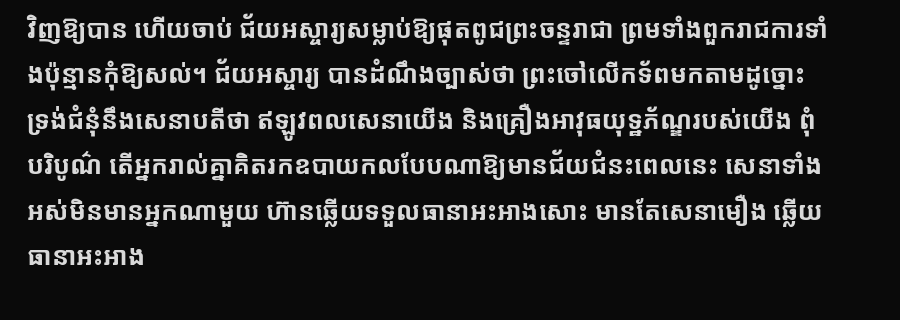វិញឱ្យបាន ហើយចាប់ ជ័យអស្ចារ្យសម្លាប់ឱ្យផុតពូជព្រះចន្ទរាជា ព្រមទាំងពួករាជការទាំងប៉ុន្មានកុំឱ្យសល់។ ជ័យអស្ចារ្យ បានដំណឹងច្បាស់ថា ព្រះចៅលើកទ័ពមកតាមដូច្នោះ ទ្រង់ជំនុំនឹងសេនាបតីថា ឥឡូវពលសេនាយើង និងគ្រឿងអាវុធយុទ្ឋភ័ណ្ឌរបស់យើង ពុំបរិបូណ៌ តើអ្នករាល់គ្នាគិតរកឧបាយកលបែបណាឱ្យមានជ័យជំនះពេលនេះ សេនាទាំងអស់មិនមានអ្នកណាមួយ ហ៊ានឆ្លើយទទួលធានាអះអាងសោះ មានតែសេនាមឿង ឆ្លើយធានាអះអាង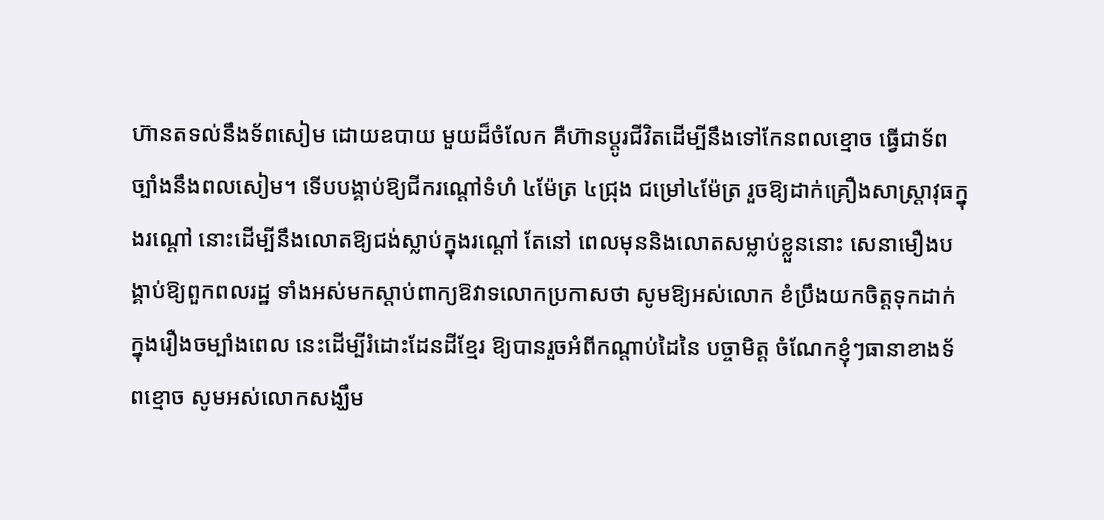ហ៊ានតទល់នឹងទ័ពសៀម ដោយឧបាយ មួយដ៏ចំលែក គឺហ៊ានប្ដូរជីវិតដើម្បីនឹងទៅកែនពលខ្មោច ធ្វើជាទ័ពច្បាំងនឹងពលសៀម។ ទើបបង្គាប់ឱ្យជីករណ្ដៅទំហំ ៤ម៉ែត្រ ៤ជ្រុង ជម្រៅ៤ម៉ែត្រ រួចឱ្យដាក់គ្រឿងសាស្ដ្រាវុធក្នុងរណ្ដៅ នោះដើម្បីនឹងលោតឱ្យជង់ស្លាប់ក្នុងរណ្ដៅ តែនៅ ពេលមុននិងលោតសម្លាប់ខ្លួននោះ សេនាមឿងបង្គាប់ឱ្យពួកពលរដ្ឋ ទាំងអស់មកស្ដាប់ពាក្យឱវាទលោកប្រកាសថា សូមឱ្យអស់លោក ខំប្រឹងយកចិត្ដទុកដាក់ក្នុងរឿងចម្បាំងពេល នេះដើម្បីរំដោះដែនដីខ្មែរ ឱ្យបានរួចអំពីកណ្ដាប់ដៃនៃ បច្ចាមិត្ដ ចំណែកខ្ញុំៗធានាខាងទ័ពខ្មោច សូមអស់លោកសង្ឃឹម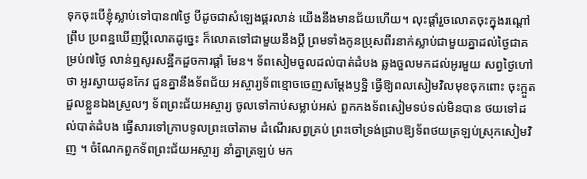ទុកចុះបើខ្ញុំស្លាប់ទៅបាន៧ថ្ងៃ បីដូចជាសំឡេងផ្គរលាន់ យើងនឹងមានជ័យហើយ។ លុះផ្ដាំរួចលោតចុះក្នុងរណ្ដៅព្រឹប ប្រពន្ឋឃើញប្ដីលោតដូច្នេះ ក៏លោតទៅជាមួយនឹងប្ដី ព្រមទាំងកូនប្រុសពីរនាក់ស្លាប់ជាមួយគ្នាដល់ថ្ងៃជាគម្រប់៧ថ្ងៃ លាន់ឮសូរសន្ឋឹកដួចការផ្ដាំ មែន។ ទ័ពសៀមចួលដល់បាត់ដំបង ឆ្លងចួលមកដល់អូរមួយ សព្វថ្ងៃហៅថា អូរស្វាយដូនកែវ ជួនគ្នានឹងទ័ពជ័យ អស្ចារ្យទ័ពខ្មោចចេញសម្ដែងឫទ្ឋិ ធ្វើឱ្យពលសៀមវិលមុខចុកពោះ ចុះក្អួត ដួលខ្លួនឯងស្រួលៗ ទ័ពព្រះជ័យអស្ចារ្យ ចូលទៅកាប់សម្លាប់អស់ ពួកកងទ័ពសៀមទប់ទល់មិនបាន ថយទៅដល់បាត់ដំបង ធ្វើសារទៅក្រាបទូលព្រះចៅតាម ដំណើរសព្វគ្រប់ ព្រះចៅទ្រង់ជ្រាបឱ្យទ័ពថយត្រឡប់ស្រុកសៀមវិញ ។ ចំណែកពួកទ័ពព្រះជ័យអស្ចារ្យ នាំគ្នាត្រឡប់ មក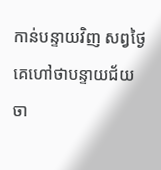កាន់បន្ទាយវិញ សព្វថ្ងៃគេហៅថាបន្ទាយជ័យ ចា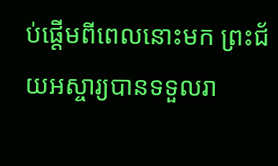ប់ផ្ដើមពីពេលនោះមក ព្រះជ័យអស្ចារ្យបានទទួលរា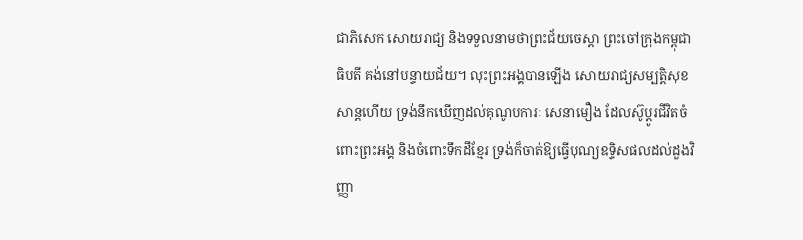ជាភិសេក សោយរាជ្យ និងទទួលនាមថាព្រះជ័យចេស្ដា ព្រះចៅក្រុងកម្ពុជាធិបតី គង់នៅបន្ទាយជ័យ។ លុះព្រះអង្គបានឡើង សោយរាជ្យសម្បត្ដិសុខសាន្ដហើយ ទ្រង់នឹកឃើញដល់គុណូបការៈ សេនាមឿង ដែលស៊ូប្ដូរជីវិតចំពោះព្រះអង្គ និងចំពោះទឹកដីខ្មែរ ទ្រង់ក៏ចាត់ឱ្យធ្វើបុណ្យឧទ្ទិសផលដល់ដួងវិញ្ញា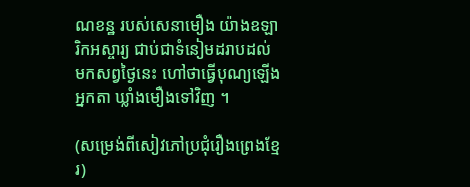ណខន្ឋ របស់សេនាមឿង យ៉ាងឧឡារិកអស្ចារ្យ ជាប់ជាទំនៀមដរាបដល់មកសព្វថ្ងៃនេះ ហៅថាធ្វើបុណ្យឡើងអ្នកតា ឃ្លាំងមឿងទៅវិញ ។

(សម្រេង់ពីសៀវភៅប្រជុំរឿងព្រេងខ្មែរ)